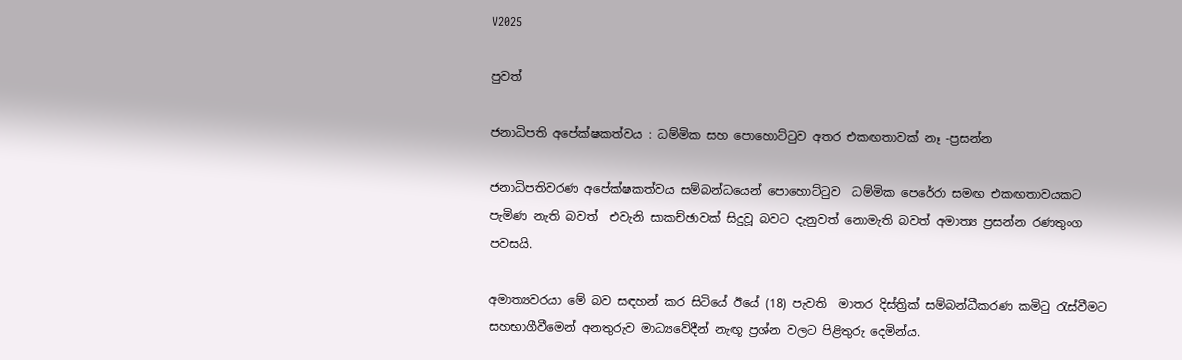V2025

පුවත්

ජනාධිපති අපේක්ෂකත්වය : ධම්මික සහ පොහොට්ටුව අතර එකඟතාවක් නෑ -ප්‍රසන්න

ජනාධිපතිවරණ අපේක්ෂකත්වය සම්බන්ධයෙන් පොහොට්ටුව  ධම්මික පෙරේරා සමඟ එකඟතාවයකට පැමිණ නැති බවත්  එවැනි සාකච්ඡාවක් සිදුවූ බවට දැනුවත් නොමැති බවත් අමාත්‍ය ප්‍රසන්න රණතුංග පවසයි.

අමාත්‍යවරයා මේ බව සඳහන් කර සිටියේ ඊයේ (18) පැවති  මාතර දිස්ත්‍රික් සම්බන්ධීකරණ කමිටු රැස්වීමට සහභාගීවීමෙන් අනතුරුව මාධ්‍යවේදීන් නැඟූ ප්‍රශ්න වලට පිළිතුරු දෙමින්ය.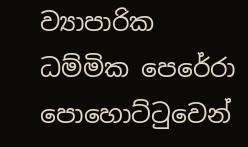ව්‍යාපාරික ධම්මික පෙරේරා පොහොට්ටුවෙන්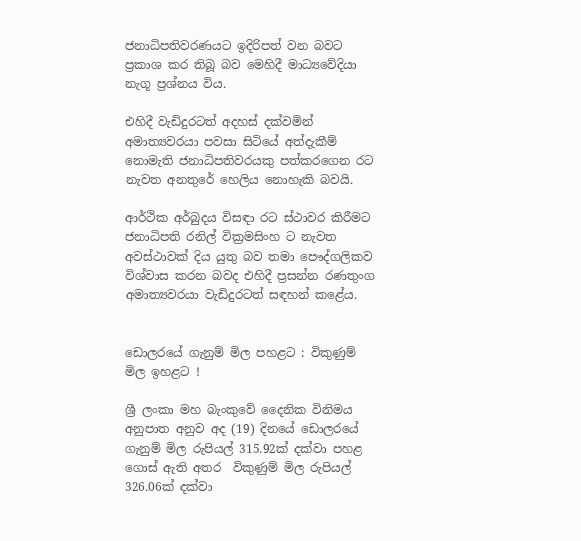ජනාධිපතිවරණයට ඉදිරිපත් වන බවට  ප්‍රකාශ කර තිබූ බව මෙහිදී මාධ්‍යවේදියා නැගූ ප්‍රශ්නය විය.

එහිදී වැඩිදුරටත් අදහස් දක්වමින් අමාත්‍යවරයා පවසා සිටියේ අත්දැකීම් නොමැති ජනාධිපතිවරයකු පත්කරගෙන රට නැවත අනතුරේ හෙලිය නොහැකි බවයි.

ආර්ථික අර්බුදය විසඳා රට ස්ථාවර කිරීමට ජනාධිපති රනිල් වික්‍රමසිංහ ට නැවත අවස්ථාවක් දිය යුතු බව තමා පෞද්ගලිකව විශ්වාස කරන බවද එහිදී ප්‍රසන්න රණතුංග අමාත්‍යවරයා වැඩිදුරටත් සඳහන් කළේය.


ඩොලරයේ ගැනුම් මිල පහළට : විකුණුම් මිල ඉහළට !

ශ්‍රී ලංකා මහ බැංකුවේ දෛනික විනිමය අනුපාත අනුව අද (19) දිනයේ ඩොලරයේ ගැනුම් මිල රුපියල් 315.92ක් දක්වා පහළ ගොස් ඇති අතර  විකුණුම් මිල රුපියල් 326.06ක් දක්වා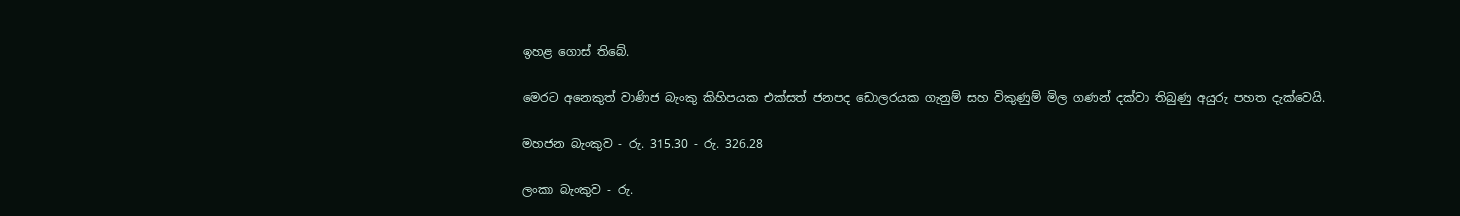ඉහළ ගොස් තිබේ.

මෙරට අනෙකුත් වාණිජ බැංකු කිහිපයක එක්සත් ජනපද ඩොලරයක ගැනුම් සහ විකුණුම් මිල ගණන් දක්වා තිබුණු අයුරු පහත දැක්වෙයි.

මහජන බැංකුව - රු. 315.30 - රු. 326.28

ලංකා බැංකුව - රු.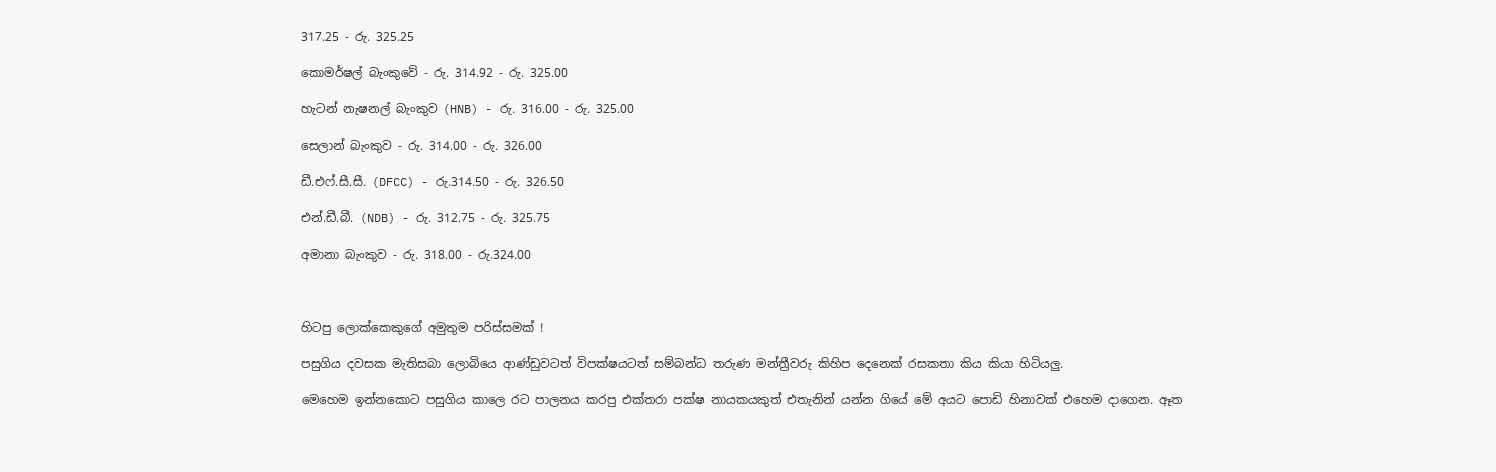317.25 - රු. 325.25

කොමර්ෂල් බැංකුවේ - රු. 314.92 - රු. 325.00

හැටන් නැෂනල් බැංකුව (HNB) - රු. 316.00 - රු. 325.00

සෙලාන් බැංකුව - රු. 314.00 - රු. 326.00

ඩී.එෆ්.සී.සී. (DFCC) - රු.314.50 - රු. 326.50

එන්.ඩී.බී. (NDB) - රු. 312.75 - රු. 325.75

අමානා බැංකුව - රු. 318.00 - රු.324.00



හිටපු ලොක්කෙකුගේ අමුතුම පරිස්සමක් !

පසුගිය දවසක මැතිසබා ලොබියෙ ආණ්ඩුවටත් විපක්ෂයටත් සම්බන්ධ තරුණ මන්ත්‍රීවරු කිහිප දෙනෙක් රසකතා කිය කියා හිටියලු.

මෙහෙම ඉන්නකොට පසුගිය කාලෙ රට පාලනය කරපු එක්තරා පක්ෂ නායකයකුත් එතැනින් යන්න ගියේ මේ අයට පොඩි හිනාවක් එහෙම දාගෙන. ඈත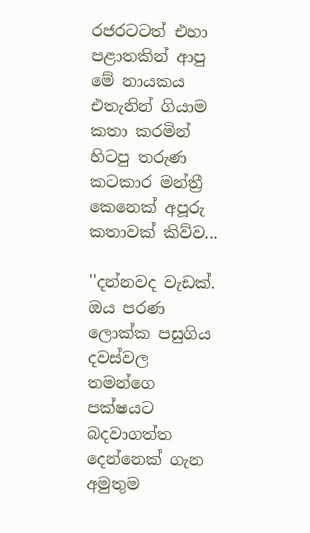රජරටටත් එහා පළාතකින් ආපු මේ නායකය එතැනින් ගියාම කතා කරමින් හිටපු තරුණ කටකාර මන්ත්‍රී කෙනෙක් අපූරු කතාවක් කිව්ව...

''දන්නවද වැඩක්. ඔය පරණ ලොක්ක පසුගිය දවස්වල තමන්ගෙ පක්ෂයට බදවාගත්ත දෙන්නෙක් ගැන අමුතුම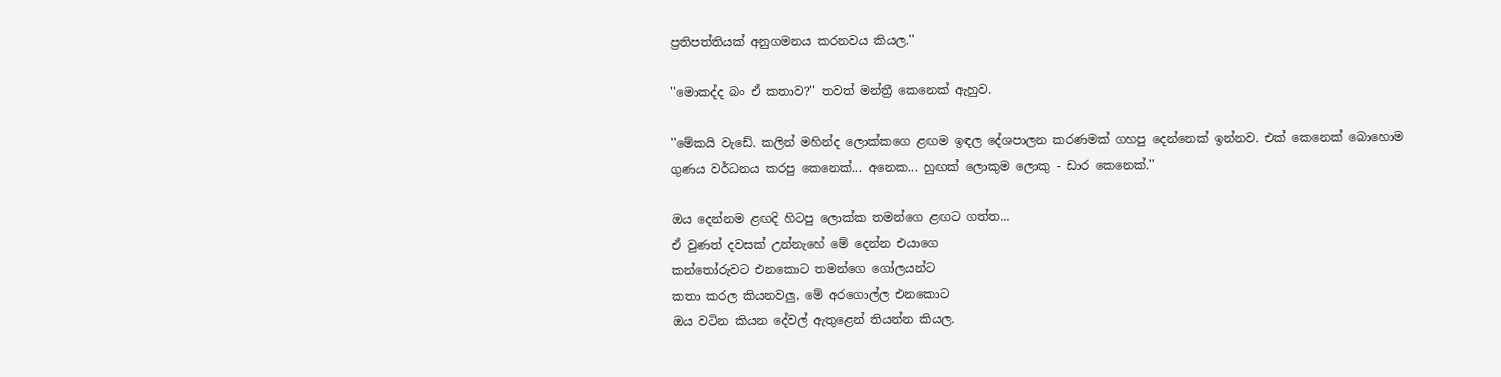ප්‍රතිපත්තියක් අනුගමනය කරනවය කියල.''

''මොකද්ද බං ඒ කතාව?'' තවත් මන්ත්‍රී කෙනෙක් ඇහුව.

''මේකයි වැඩේ. කලින් මහින්ද ලොක්කගෙ ළඟම ඉඳල දේශපාලන කරණමක් ගහපු දෙන්නෙක් ඉන්නව. එක් කෙනෙක් බොහොම ගුණය වර්ධනය කරපු කෙනෙක්... අනෙක... හුඟක් ලොකුම ලොකු - ඩාර කෙනෙක්.''

ඔය දෙන්නම ළඟදි හිටපු ලොක්ක තමන්ගෙ ළඟට ගත්ත...
ඒ වුණත් දවසක් උන්නැහේ මේ දෙන්න එයාගෙ
කන්තෝරුවට එනකොට තමන්ගෙ ගෝලයන්ට
කතා කරල කියනවලු, මේ අරගොල්ල එනකොට
ඔය වටින කියන දේවල් ඇතුළෙන් තියන්න කියල.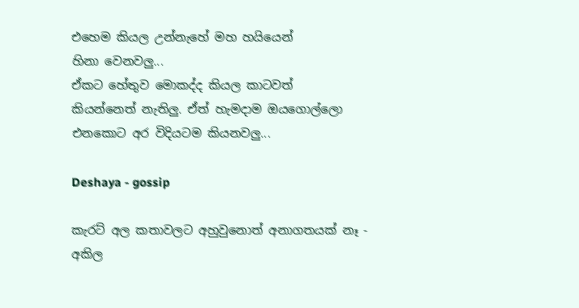එහෙම කියල උන්නැහේ මහ හයියෙන්
හිනා වෙනවලු...
ඒකට හේතුව මොකද්ද කියල කාටවත්
කියන්නෙත් නැතිලු. ඒත් හැමදාම ඔයගොල්ලො
එනකොට අර විදියටම කියනවලු...

Deshaya - gossip

කැරට් අල කතාවලට අහුවුනොත් අනාගතයක් නෑ - අකිල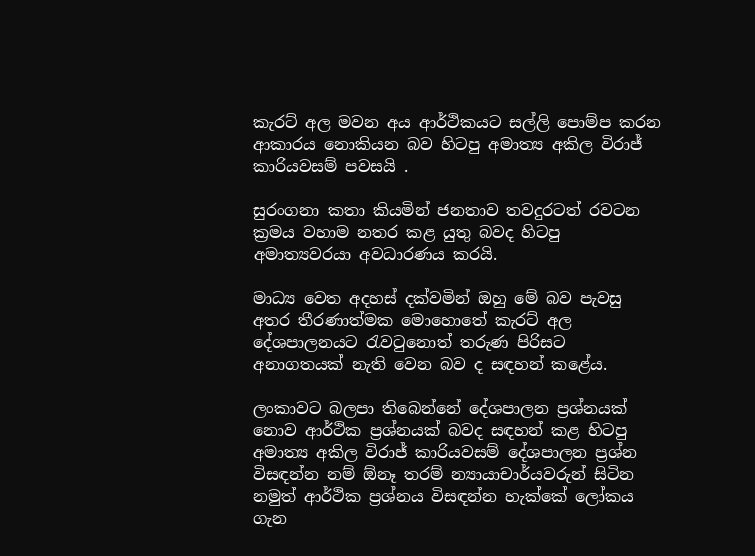කැරට් අල මවන අය ආර්ථිකයට සල්ලි පොම්ප කරන ආකාරය නොකියන බව හිටපු අමාත්‍ය අකිල විරාජ් කාරියවසම් පවසයි .

සුරංගනා කතා කියමින් ජනතාව තවදුරටත් රවටන ක්‍රමය වහාම නතර කළ යුතු බවද හිටපු අමාත්‍යවරයා අවධාරණය කරයි.

මාධ්‍ය වෙත අදහස් දක්වමින් ඔහු මේ බව පැවසු අතර තීරණාත්මක මොහොතේ කැරට් අල දේශපාලනයට රැවටුනොත් තරුණ පිරිසට අනාගතයක් නැති වෙන බව ද සඳහන් කළේය.

ලංකාවට බලපා තිබෙන්නේ දේශපාලන ප්‍රශ්නයක් නොව ආර්ථික ප්‍රශ්නයක් බවද සඳහන් කළ හිටපු අමාත්‍ය අකිල විරාජ් කාරියවසම් දේශපාලන ප්‍රශ්න විසඳන්න නම් ඕනෑ තරම් න්‍යායාචාර්යවරුන් සිටින නමුත් ආර්ථික ප්‍රශ්නය විසඳන්න හැක්කේ ලෝකය ගැන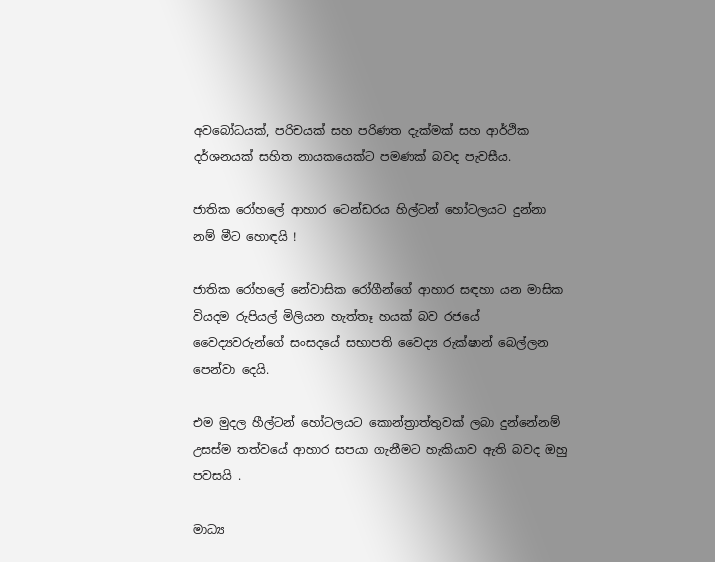අවබෝධයක්, පරිචයක් සහ පරිණත දැක්මක් සහ ආර්ථික දර්ශනයක් සහිත නායකයෙක්ට පමණක් බවද පැවසීය.

ජාතික රෝහලේ ආහාර ටෙන්ඩරය හිල්ටන් හෝටලයට දුන්නා නම් මීට හොඳයි !

ජාතික රෝහලේ නේවාසික රෝගීන්ගේ ආහාර සඳහා යන මාසික වියදම රුපියල් මිලියන හැත්තෑ හයක් බව රජයේ වෛද්‍යවරුන්ගේ සංසදයේ සභාපති වෛද්‍ය රුක්ෂාන් බෙල්ලන පෙන්වා දෙයි.

එම මුදල හීල්ටන් හෝටලයට කොන්ත්‍රාත්තුවක් ලබා දුන්නේනම් උසස්ම තත්වයේ ආහාර සපයා ගැනීමට හැකියාව ඇති බවද ඔහු පවසයි .

මාධ්‍ය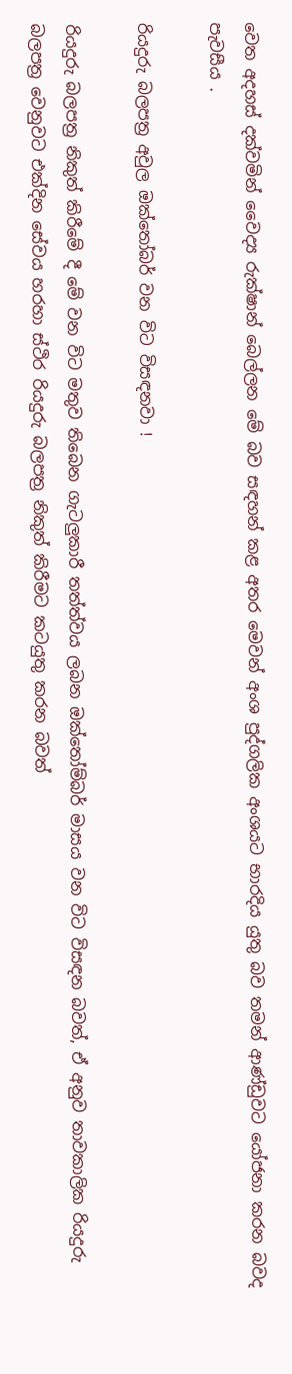වෙත අදහස් දක්වමින් වෛද්‍ය රුක්ෂාන් බෙල්ලන මේ බව සඳහන් කළ අතර මෙවන් අංශ පුද්ගලික අංශයට භාරදිය යුතු බව තමන් ආණ්ඩුවට යෝජනා කරන බවද පැවසීය .

රියදුරු බලපත්‍ර අවුල ඔක්තෝබර් වන විට විසඳනවා !

රියදුරු බලපත්‍ර නිකුත් කිරීමේ දී මේ වන විට මතුව තිබෙන ගැටලුකාරී තත්ත්වය ලබන ඔක්තෝම්බර් මාසය වන විට විසඳන බවත්, ඒ අනුව තාවකාලික රියදුරු බලපත්‍ර වෙනුවට එක්දින සේවය හරහා ස්ථිර රියදුරු බලපත්‍ර නිකුත් කිරීමට කටයුතු කරන බවත්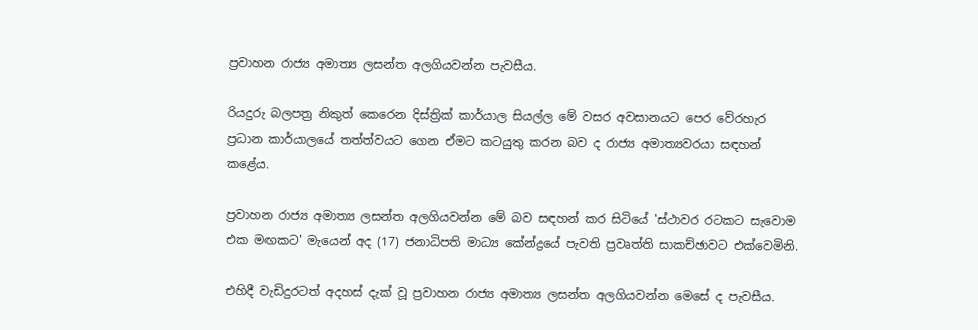ප්‍රවාහන රාජ්‍ය අමාත්‍ය ලසන්ත අලගියවන්න පැවසීය.

රියදුරු බලපත්‍ර නිකුත් කෙරෙන දිස්ත්‍රික් කාර්යාල සියල්ල මේ වසර අවසානයට පෙර වේරහැර ප්‍රධාන කාර්යාලයේ තත්ත්වයට ගෙන ඒමට කටයුතු කරන බව ද රාජ්‍ය අමාත්‍යවරයා සඳහන් කළේය.

ප්‍රවාහන රාජ්‍ය අමාත්‍ය ලසන්ත අලගියවන්න මේ බව සඳහන් කර සිටියේ 'ස්ථාවර රටකට සැවොම එක මඟකට' මැයෙන් අද (17) ජනාධිපති මාධ්‍ය කේන්ද්‍රයේ පැවති ප්‍රවෘත්ති සාකච්ඡාවට එක්වෙමිනි.

එහිදී වැඩිදුරටත් අදහස් දැක් වූ ප්‍රවාහන රාජ්‍ය අමාත්‍ය ලසන්ත අලගියවන්න මෙසේ ද පැවසීය.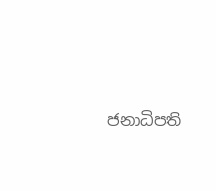ජනාධිපති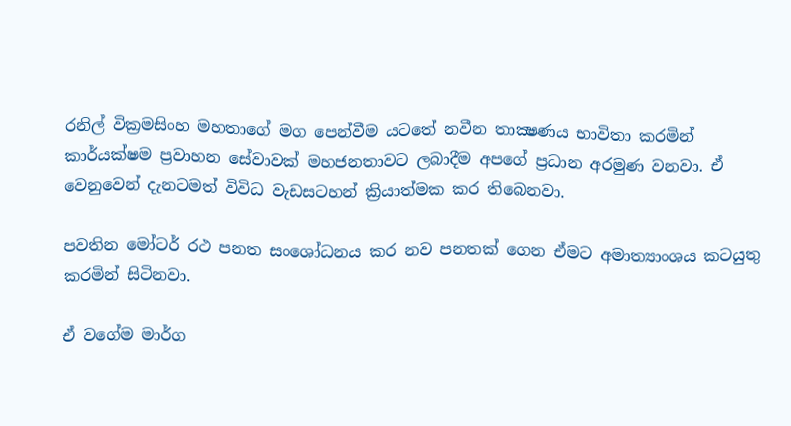රනිල් වික්‍රමසිංහ මහතාගේ මග පෙන්වීම යටතේ නවීන තාක්‍ෂණය භාවිතා කරමින් කාර්යක්ෂම ප්‍රවාහන සේවාවක් මහජනතාවට ලබාදීම අපගේ ප්‍රධාන අරමුණ වනවා. ඒ වෙනුවෙන් දැනටමත් විවිධ වැඩසටහන් ක්‍රියාත්මක කර තිබෙනවා.

පවතින මෝටර් රථ පනත සංශෝධනය කර නව පනතක් ගෙන ඒමට අමාත්‍යාංශය කටයුතු කරමින් සිටිනවා.

ඒ වගේම මාර්ග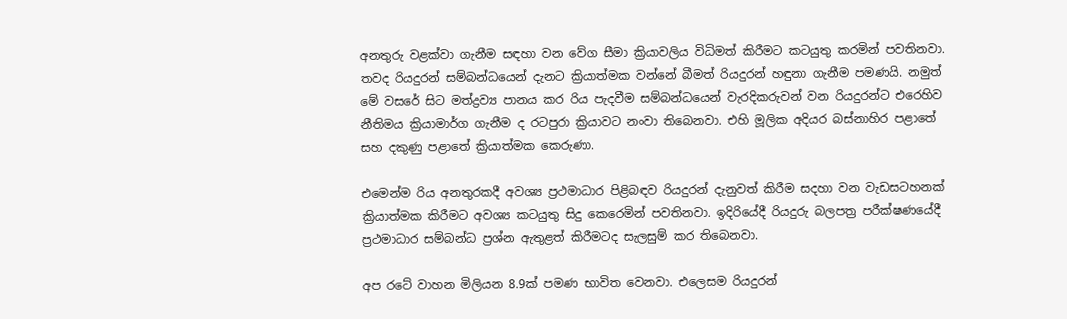අනතුරු වළක්වා ගැනීම සඳහා වන වේග සීමා ක්‍රියාවලිය විධිමත් කිරීමට කටයුතු කරමින් පවතිනවා. තවද රියදුරන් සම්බන්ධයෙන් දැනට ක්‍රියාත්මක වන්නේ බීමත් රියදුරන් හඳුනා ගැනීම පමණයි. නමුත් මේ වසරේ සිට මත්ද්‍රව්‍ය පානය කර රිය පැදවීම සම්බන්ධයෙන් වැරදිකරුවන් වන රියදුරන්ට එරෙහිව නීතිමය ක්‍රියාමාර්ග ගැනීම ද රටපුරා ක්‍රියාවට නංවා තිබෙනවා. එහි මූලික අදියර බස්නාහිර පළාතේ සහ දකුණු පළාතේ ක්‍රියාත්මක කෙරුණා.

එමෙන්ම රිය අනතුරකදී අවශ්‍ය ප්‍රථමාධාර පිළිබඳව රියදුරන් දැනුවත් කිරීම සදහා වන වැඩසටහනක් ක්‍රියාත්මක කිරීමට අවශ්‍ය කටයුතු සිදු කෙරෙමින් පවතිනවා. ඉදිරියේදී රියදුරු බලපත්‍ර පරීක්ෂණයේදී ප්‍රථමාධාර සම්බන්ධ ප්‍රශ්න ඇතුළත් කිරීමටද සැලසුම් කර තිබෙනවා.

අප රටේ වාහන මිලියන 8.9ක් පමණ භාවිත වෙනවා. එලෙසම රියදුරන්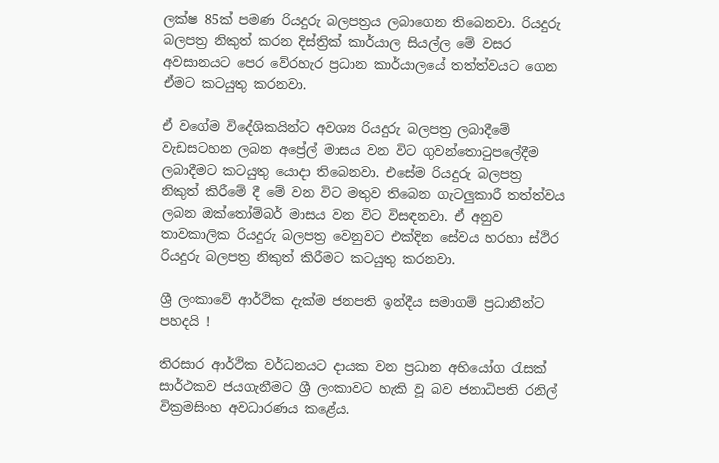ලක්ෂ 85ක් පමණ රියදුරු බලපත්‍රය ලබාගෙන තිබෙනවා. රියදුරු බලපත්‍ර නිකුත් කරන දිස්ත්‍රික් කාර්යාල සියල්ල මේ වසර අවසානයට පෙර වේරහැර ප්‍රධාන කාර්යාලයේ තත්ත්වයට ගෙන ඒමට කටයුතු කරනවා.

ඒ වගේම විදේශිකයින්ට අවශ්‍ය රියදුරු බලපත්‍ර ලබාදීමේ වැඩසටහන ලබන අප්‍රේල් මාසය වන විට ගුවන්තොටුපලේදීම ලබාදීමට කටයුතු යොදා තිබෙනවා. එසේම රියදුරු බලපත්‍ර නිකුත් කිරීමේ දී මේ වන විට මතුව තිබෙන ගැටලුකාරී තත්ත්වය ලබන ඔක්තෝම්බර් මාසය වන විට විසඳනවා. ඒ අනුව තාවකාලික රියදුරු බලපත්‍ර වෙනුවට එක්දින සේවය හරහා ස්ථිර රියදුරු බලපත්‍ර නිකුත් කිරීමට කටයුතු කරනවා.

ශ්‍රී ලංකාවේ ආර්ථික දැක්ම ජනපති ඉන්දීය සමාගම් ප්‍රධානීන්ට පහදයි !

තිරසාර ආර්ථික වර්ධනයට දායක වන ප්‍රධාන අභියෝග රැසක් සාර්ථකව ජයගැනීමට ශ්‍රී ලංකාවට හැකි වූ බව ජනාධිපති රනිල් වික්‍රමසිංහ අවධාරණය කළේය.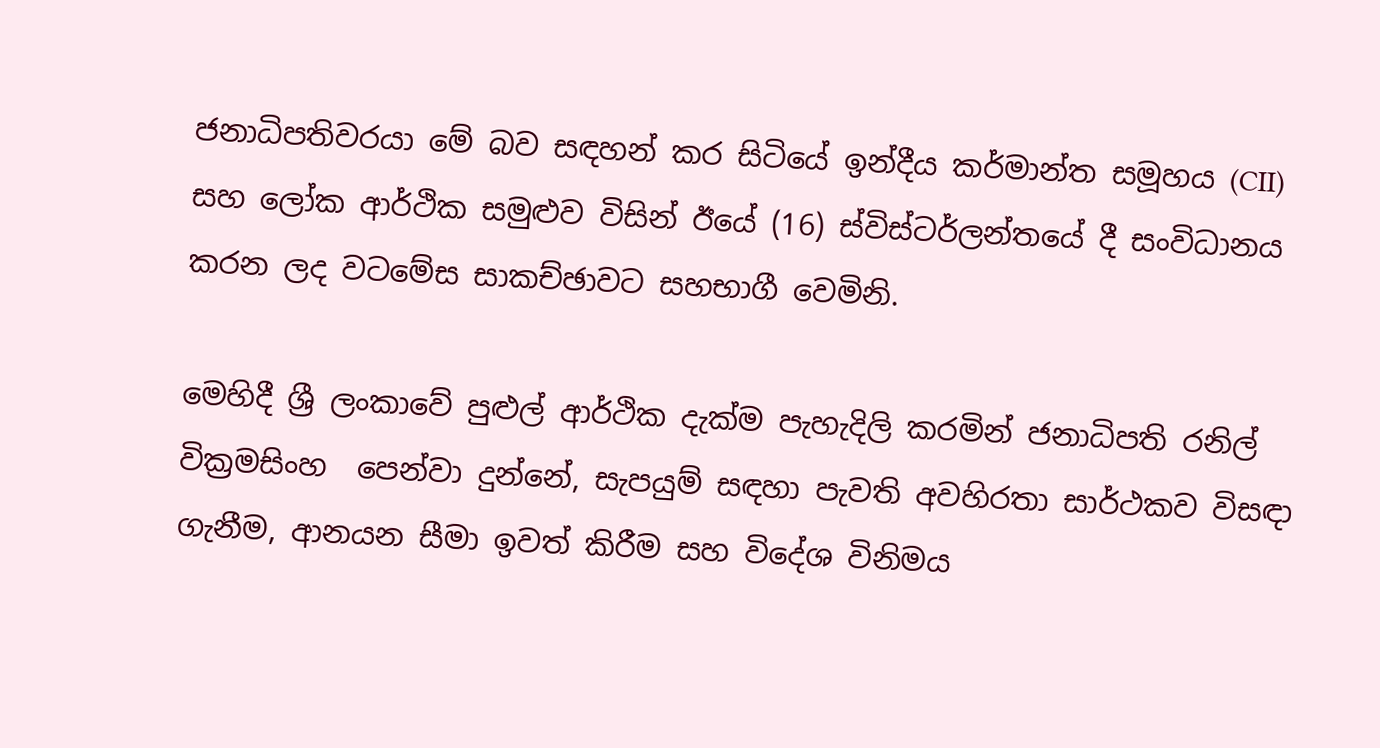ජනාධිපතිවරයා මේ බව සඳහන් කර සිටියේ ඉන්දීය කර්මාන්ත සමූහය (CII) සහ ලෝක ආර්ථික සමුළුව විසින් ඊයේ (16) ස්විස්ටර්ලන්තයේ දී සංවිධානය කරන ලද වටමේස සාකච්ඡාවට සහභාගී වෙමිනි.

මෙහිදී ශ්‍රී ලංකාවේ පුළුල් ආර්ථික දැක්ම පැහැදිලි කරමින් ජනාධිපති රනිල් වික්‍රමසිංහ  පෙන්වා දුන්නේ, සැපයුම් සඳහා පැවති අවහිරතා සාර්ථකව විසඳා ගැනීම, ආනයන සීමා ඉවත් කිරීම සහ විදේශ විනිමය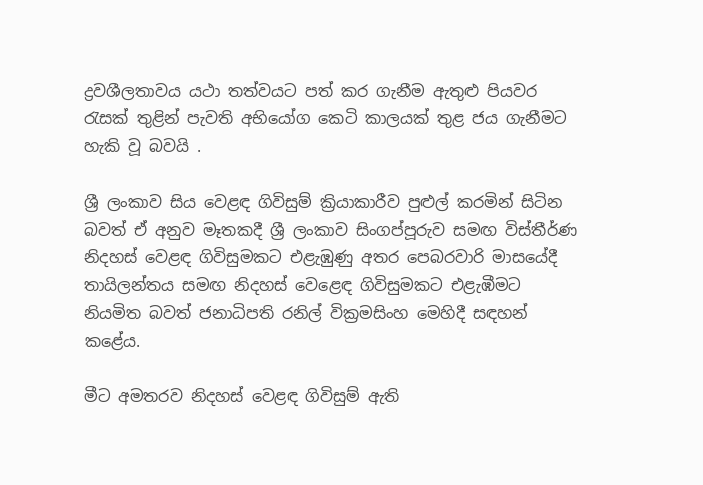ද්‍රවශීලතාවය යථා තත්වයට පත් කර ගැනීම ඇතුළු පියවර රැසක් තුළින් පැවති අභියෝග කෙටි කාලයක් තුළ ජය ගැනීමට හැකි වූ බවයි .

ශ්‍රී ලංකාව සිය වෙළඳ ගිවිසුම් ක්‍රියාකාරීව පුළුල් කරමින් සිටින බවත් ඒ අනුව මෑතකදී ශ්‍රී ලංකාව සිංගප්පූරුව සමඟ විස්තීර්ණ නිදහස් වෙළඳ ගිවිසුමකට එළැඹුණු අතර පෙබරවාරි මාසයේදී තායිලන්තය සමඟ නිදහස් වෙළෙඳ ගිවිසුමකට එළැඹීමට නියමිත බවත් ජනාධිපති රනිල් වික්‍රමසිංහ මෙහිදී සඳහන් කළේය.

මීට අමතරව නිදහස් වෙළඳ ගිවිසුම් ඇති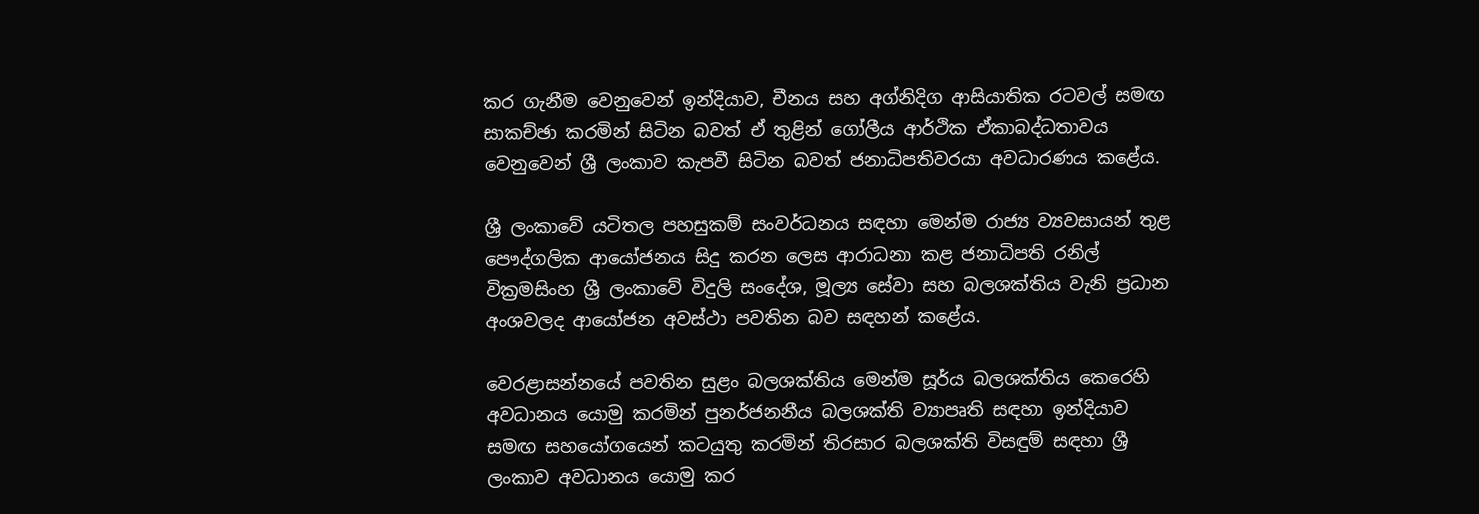කර ගැනීම වෙනුවෙන් ඉන්දියාව, චීනය සහ අග්නිදිග ආසියාතික රටවල් සමඟ සාකච්ඡා කරමින් සිටින බවත් ඒ තුළින් ගෝලීය ආර්ථික ඒකාබද්ධතාවය වෙනුවෙන් ශ්‍රී ලංකාව කැපවී සිටින බවත් ජනාධිපතිවරයා අවධාරණය කළේය.

ශ්‍රී ලංකාවේ යටිතල පහසුකම් සංවර්ධනය සඳහා මෙන්ම රාජ්‍ය ව්‍යවසායන් තුළ පෞද්ගලික ආයෝජනය සිදු කරන ලෙස ආරාධනා කළ ජනාධිපති රනිල් වික්‍රමසිංහ ශ්‍රී ලංකාවේ විදුලි සංදේශ, මූල්‍ය සේවා සහ බලශක්තිය වැනි ප්‍රධාන අංශවලද ආයෝජන අවස්ථා පවතින බව සඳහන් කළේය.

වෙරළාසන්නයේ පවතින සුළං බලශක්තිය මෙන්ම සූර්ය බලශක්තිය කෙරෙහි අවධානය යොමු කරමින් පුනර්ජනනීය බලශක්ති ව්‍යාපෘති සඳහා ඉන්දියාව සමඟ සහයෝගයෙන් කටයුතු කරමින් තිරසාර බලශක්ති විසඳුම් සඳහා ශ්‍රී ලංකාව අවධානය යොමු කර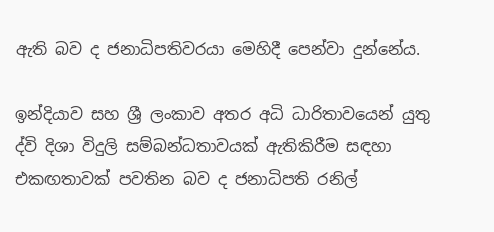ඇති බව ද ජනාධිපතිවරයා මෙහිදී පෙන්වා දුන්නේය.

ඉන්දියාව සහ ශ්‍රී ලංකාව අතර අධි ධාරිතාවයෙන් යුතු ද්වි දිශා විදුලි සම්බන්ධතාවයක් ඇතිකිරීම සඳහා එකඟතාවක් පවතින බව ද ජනාධිපති රනිල්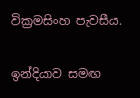වික්‍රමසිංහ පැවසීය.

ඉන්දියාව සමඟ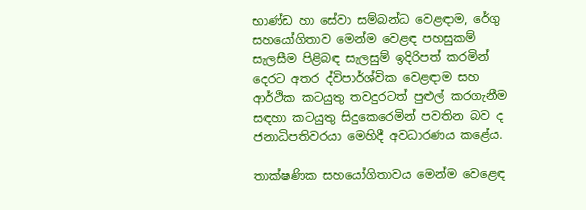භාණ්ඩ හා සේවා සම්බන්ධ වෙළඳාම, රේගු සහයෝගිතාව මෙන්ම වෙළඳ පහසුකම් සැලසීම පිළිබඳ සැලසුම් ඉදිරිපත් කරමින් දෙරට අතර ද්විපාර්ශ්වික වෙළඳාම සහ ආර්ථික කටයුතු තවදුරටත් පුළුල් කරගැනීම සඳහා කටයුතු සිදුකෙරෙමින් පවතින බව ද ජනාධිපතිවරයා මෙහිදී අවධාරණය කළේය.

තාක්ෂණික සහයෝගිතාවය මෙන්ම වෙළෙඳ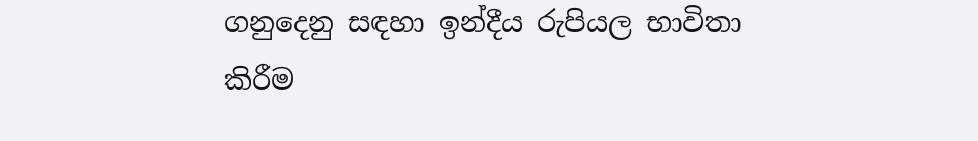ගනුදෙනු සඳහා ඉන්දීය රුපියල භාවිතා කිරීම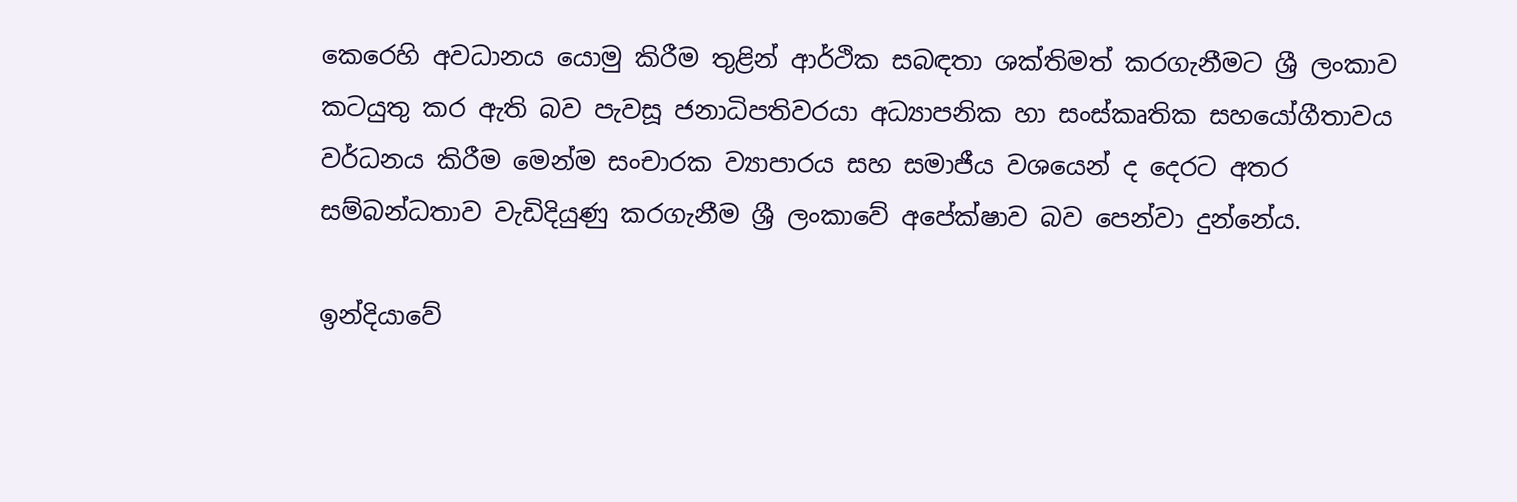කෙරෙහි අවධානය යොමු කිරීම තුළින් ආර්ථික සබඳතා ශක්තිමත් කරගැනීමට ශ්‍රී ලංකාව කටයුතු කර ඇති බව පැවසූ ජනාධිපතිවරයා අධ්‍යාපනික හා සංස්කෘතික සහයෝගීතාවය වර්ධනය කිරීම මෙන්ම සංචාරක ව්‍යාපාරය සහ සමාජීය වශයෙන් ද දෙරට අතර සම්බන්ධතාව වැඩිදියුණු කරගැනීම ශ්‍රී ලංකාවේ අපේක්ෂාව බව පෙන්වා දුන්නේය.

ඉන්දියාවේ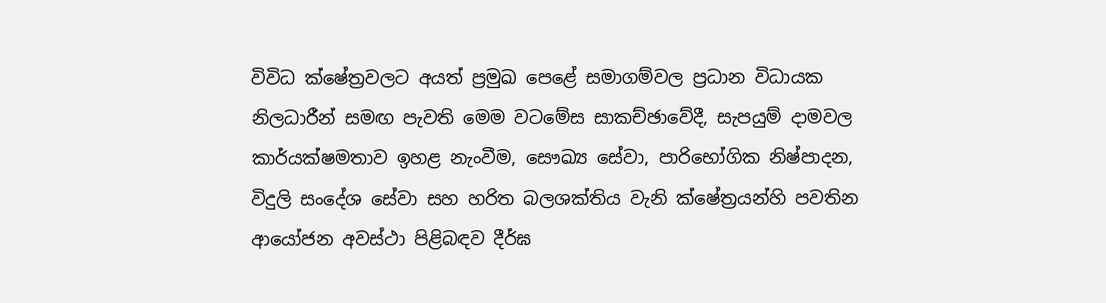විවිධ ක්ෂේත්‍රවලට අයත් ප්‍රමුඛ පෙළේ සමාගම්වල ප්‍රධාන විධායක නිලධාරීන් සමඟ පැවති මෙම වටමේස සාකච්ඡාවේදී, සැපයුම් දාමවල කාර්යක්ෂමතාව ඉහළ නැංවීම, සෞඛ්‍ය සේවා, පාරිභෝගික නිෂ්පාදන, විදුලි සංදේශ සේවා සහ හරිත බලශක්තිය වැනි ක්ෂේත්‍රයන්හි පවතින ආයෝජන අවස්ථා පිළිබඳව දීර්ඝ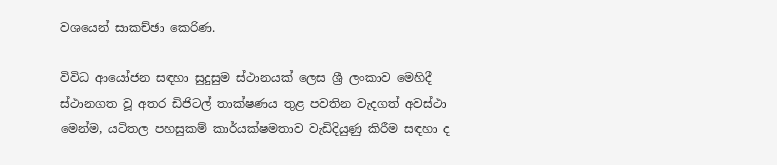වශයෙන් සාකච්ඡා කෙරිණ.

විවිධ ආයෝජන සඳහා සුදුසුම ස්ථානයක් ලෙස ශ්‍රී ලංකාව මෙහිදී ස්ථානගත වූ අතර ඩිජිටල් තාක්ෂණය තුළ පවතින වැදගත් අවස්ථා මෙන්ම, යටිතල පහසුකම් කාර්යක්ෂමතාව වැඩිදියුණු කිරීම සඳහා ද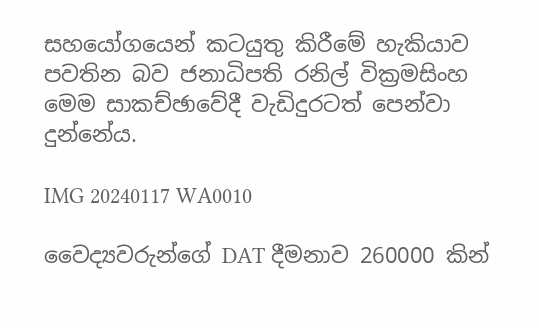සහයෝගයෙන් කටයුතු කිරීමේ හැකියාව පවතින බව ජනාධිපති රනිල් වික්‍රමසිංහ මෙම සාකච්ඡාවේදී වැඩිදුරටත් පෙන්වා දුන්නේය.

IMG 20240117 WA0010

වෛද්‍යවරුන්ගේ DAT දීමනාව 260000 කින්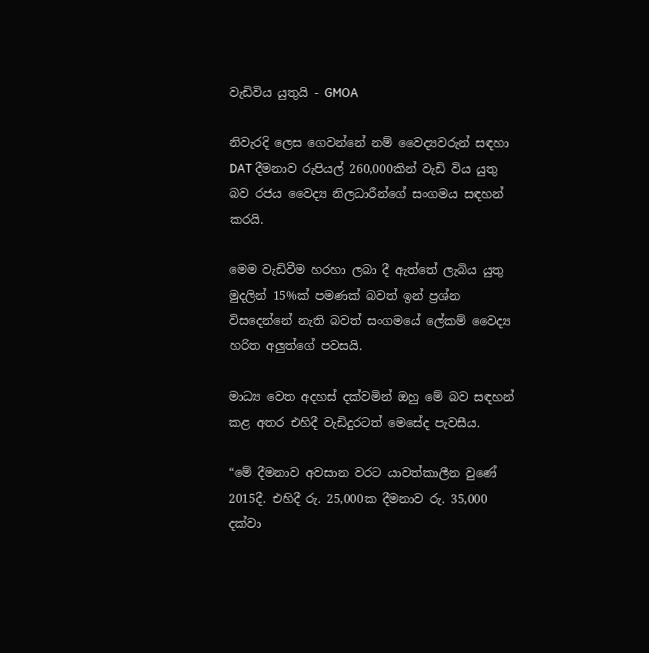වැඩිවිය යුතුයි - GMOA

නිවැරදි ලෙස ගෙවන්නේ නම් වෛද්‍යවරුන් සඳහා DAT දීමනාව රුපියල් 260,000කින් වැඩි විය යුතු බව රජය වෛද්‍ය නිලධාරීන්ගේ සංගමය සඳහන් කරයි.

මෙම වැඩිවීම හරහා ලබා දී ඇත්තේ ලැබිය යුතු මුදලින් 15%ක් පමණක් බවත් ඉන් ප්‍රශ්න විසදෙන්නේ නැති බවත් සංගමයේ ලේකම් වෛද්‍ය හරිත අලුත්ගේ පවසයි.

මාධ්‍ය වෙත අදහස් දක්වමින් ඔහු මේ බව සඳහන් කළ අතර එහිදී වැඩිදුරටත් මෙසේද පැවසීය.

“මේ දීමනාව අවසාන වරට යාවත්කාලීන වුණේ 2015දී. එහිදී රු. 25,000ක දීමනාව රු. 35,000 දක්වා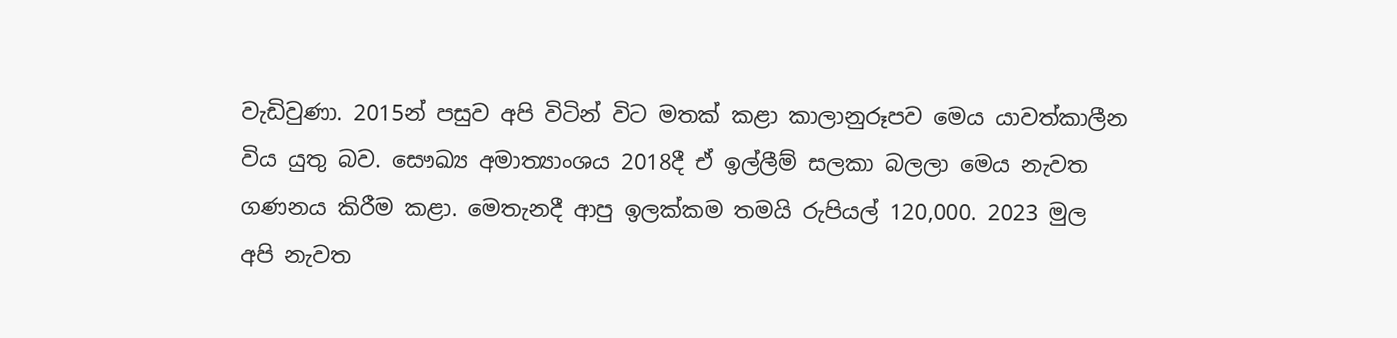වැඩිවුණා. 2015න් පසුව අපි විටින් විට මතක් කළා කාලානුරූපව මෙය යාවත්කාලීන විය යුතු බව. සෞඛ්‍ය අමාත්‍යාංශය 2018දී ඒ ඉල්ලීම් සලකා බලලා මෙය නැවත ගණනය කිරීම කළා. මෙතැනදී ආපු ඉලක්කම තමයි රුපියල් 120,000. 2023 මුල අපි නැවත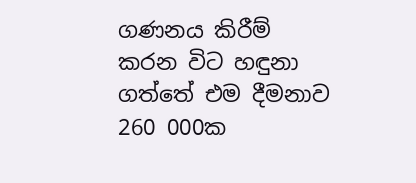ගණනය කිරීම් කරන විට හඳුනා ගත්තේ එම දීමනාව 260 000ක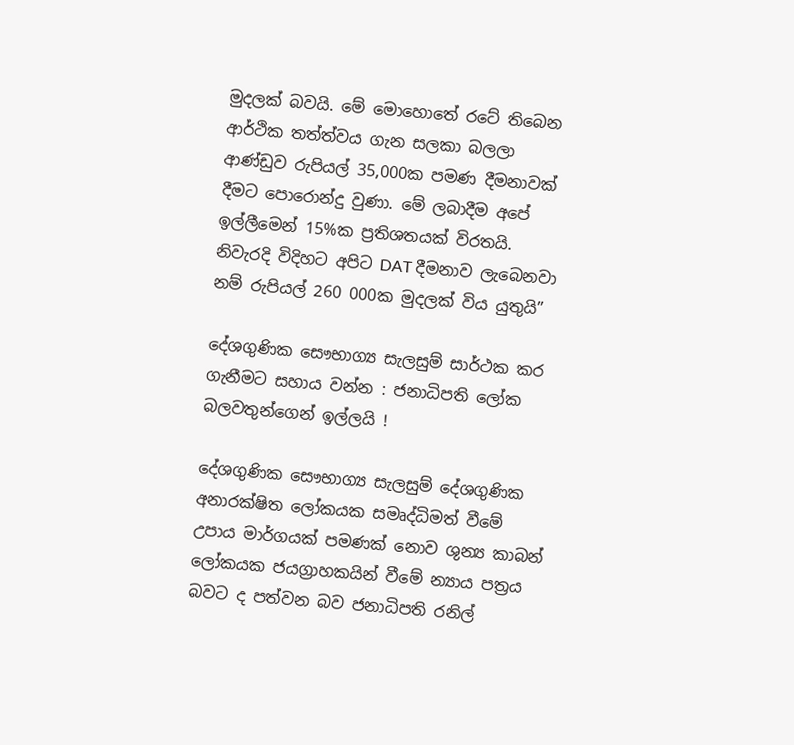මුදලක් බවයි. මේ මොහොතේ රටේ තිබෙන ආර්ථික තත්ත්වය ගැන සලකා බලලා ආණ්ඩුව රුපියල් 35,000ක පමණ දීමනාවක් දීමට පොරොන්දු වුණා. මේ ලබාදීම අපේ ඉල්ලීමෙන් 15%ක ප්‍රතිශතයක් විරතයි. නිවැරදි විදිහට අපිට DAT දීමනාව ලැබෙනවා නම් රුපියල් 260 000ක මුදලක් විය යුතුයි”

දේශගුණික සෞභාග්‍ය සැලසුම් සාර්ථක කර ගැනීමට සහාය වන්න : ජනාධිපති ලෝක බලවතුන්ගෙන් ඉල්ලයි !

දේශගුණික සෞභාග්‍ය සැලසුම් දේශගුණික අනාරක්ෂිත ලෝකයක සමෘද්ධිමත් වීමේ උපාය මාර්ගයක් පමණක් නොව ශුන්‍ය කාබන් ලෝකයක ජයග්‍රාහකයින් වීමේ න්‍යාය පත්‍රය බවට ද පත්වන බව ජනාධිපති රනිල්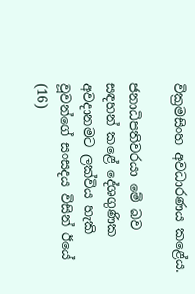වික්‍රමසිංහ අවධාරණය කළේය.

ජනාධිපතිවරයා මේ බව සඳහන් කළේ දේශගුණික අවදානමට ලක්විය හැකි වූවන්ගේ සංසදය විසින් ඊයේ (16)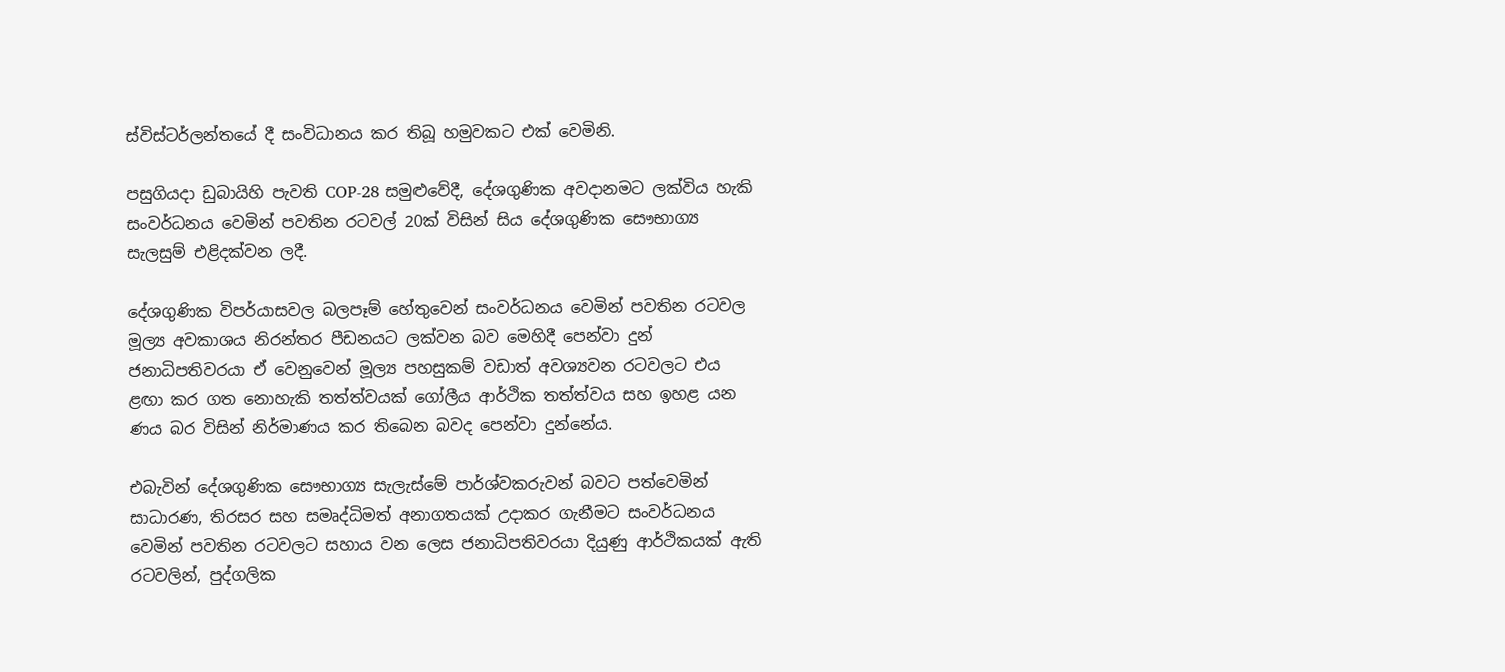ස්විස්ටර්ලන්තයේ දී සංවිධානය කර තිබූ හමුවකට එක් වෙමිනි.

පසුගියදා ඩුබායිහි පැවති COP-28 සමුළුවේදී, දේශගුණික අවදානමට ලක්විය හැකි සංවර්ධනය වෙමින් පවතින රටවල් 20ක් විසින් සිය දේශගුණික සෞභාග්‍ය සැලසුම් එළිදක්වන ලදී.

දේශගුණික විපර්යාසවල බලපෑම් හේතුවෙන් සංවර්ධනය වෙමින් පවතින රටවල මූල්‍ය අවකාශය නිරන්තර පීඩනයට ලක්වන බව මෙහිදී පෙන්වා දුන් ජනාධිපතිවරයා ඒ වෙනුවෙන් මූල්‍ය පහසුකම් වඩාත් අවශ්‍යවන රටවලට එය ළඟා කර ගත නොහැකි තත්ත්වයක් ගෝලීය ආර්ථික තත්ත්වය සහ ඉහළ යන ණය බර විසින් නිර්මාණය කර තිබෙන බවද පෙන්වා දුන්නේය.

එබැවින් දේශගුණික සෞභාග්‍ය සැලැස්මේ පාර්ශ්වකරුවන් බවට පත්වෙමින් සාධාරණ, තිරසර සහ සමෘද්ධිමත් අනාගතයක් උදාකර ගැනීමට සංවර්ධනය වෙමින් පවතින රටවලට සහාය වන ලෙස ජනාධිපතිවරයා දියුණු ආර්ථිකයක් ඇති රටවලින්, පුද්ගලික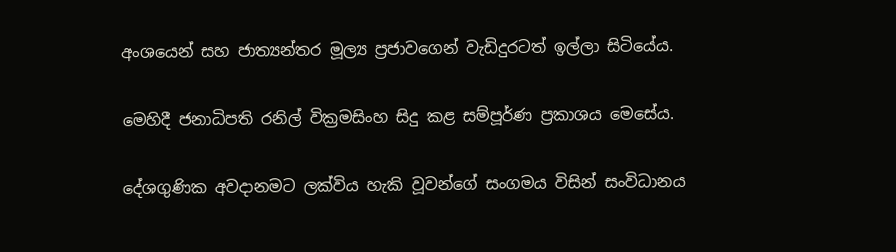අංශයෙන් සහ ජාත්‍යන්තර මූල්‍ය ප්‍රජාවගෙන් වැඩිදුරටත් ඉල්ලා සිටියේය.

මෙහිදී ජනාධිපති රනිල් වික්‍රමසිංහ සිදු කළ සම්පූර්ණ ප්‍රකාශය මෙසේය.

දේශගුණික අවදානමට ලක්විය හැකි වූවන්ගේ සංගමය විසින් සංවිධානය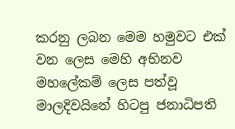කරනු ලබන මෙම හමුවට එක් වන ලෙස මෙහි අභිනව මහලේකම් ලෙස පත්වූ මාලදිවයිනේ හිටපු ජනාධිපති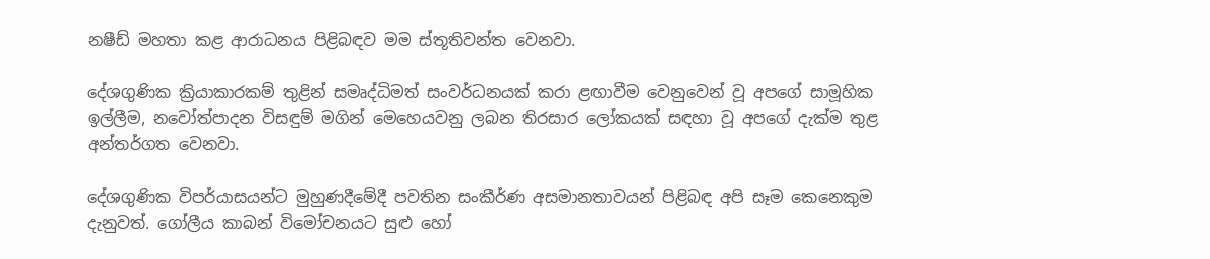නෂීඩ් මහතා කළ ආරාධනය පිළිබඳව මම ස්තූතිවන්ත වෙනවා.

දේශගුණික ක්‍රියාකාරකම් තුළින් සමෘද්ධිමත් සංවර්ධනයක් කරා ළඟාවීම වෙනුවෙන් වූ අපගේ සාමූහික ඉල්ලීම, නවෝත්පාදන විසඳුම් මගින් මෙහෙයවනු ලබන තිරසාර ලෝකයක් සඳහා වූ අපගේ දැක්ම තුළ අන්තර්ගත වෙනවා.

දේශගුණික විපර්යාසයන්ට මුහුණදීමේදී පවතින සංකීර්ණ අසමානතාවයන් පිළිබඳ අපි සෑම කෙනෙකුම දැනුවත්. ගෝලීය කාබන් විමෝචනයට සුළු හෝ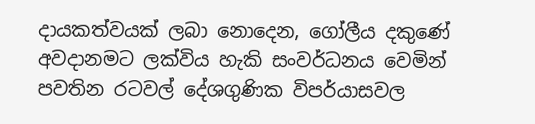දායකත්වයක් ලබා නොදෙන, ගෝලීය දකුණේ අවදානමට ලක්විය හැකි සංවර්ධනය වෙමින් පවතින රටවල් දේශගුණික විපර්යාසවල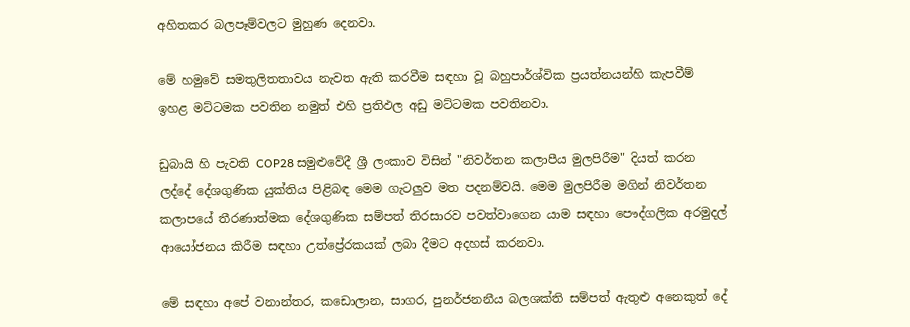අහිතකර බලපෑම්වලට මුහුණ දෙනවා.

මේ හමුවේ සමතුලිතතාවය නැවත ඇති කරවීම සඳහා වූ බහුපාර්ශ්වික ප්‍රයත්නයන්හි කැපවීම් ඉහළ මට්ටමක පවතින නමුත් එහි ප්‍රතිඵල අඩු මට්ටමක පවතිනවා.

ඩුබායි හි පැවති COP28 සමුළුවේදී ශ්‍රී ලංකාව විසින් "නිවර්තන කලාපීය මුලපිරීම" දියත් කරන ලද්දේ දේශගුණික යුක්තිය පිළිබඳ මෙම ගැටලුව මත පදනම්වයි. මෙම මුලපිරීම මගින් නිවර්තන කලාපයේ තීරණාත්මක දේශගුණික සම්පත් තිරසාරව පවත්වාගෙන යාම සඳහා පෞද්ගලික අරමුදල් ආයෝජනය කිරීම සඳහා උත්ප්‍රේරකයක් ලබා දීමට අදහස් කරනවා.

මේ සඳහා අපේ වනාන්තර, කඩොලාන, සාගර, පුනර්ජනනීය බලශක්ති සම්පත් ඇතුළු අනෙකුත් දේ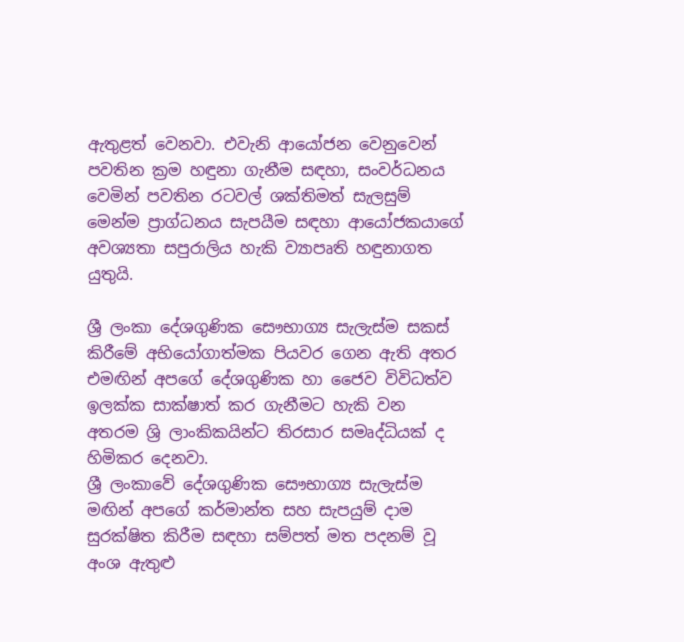ඇතුළත් වෙනවා. එවැනි ආයෝජන වෙනුවෙන් පවතින ක්‍රම හඳුනා ගැනීම සඳහා, සංවර්ධනය වෙමින් පවතින රටවල් ශක්තිමත් සැලසුම් මෙන්ම ප්‍රාග්ධනය සැපයීම සඳහා ආයෝජකයාගේ අවශ්‍යතා සපුරාලිය හැකි ව්‍යාපෘති හඳුනාගත යුතුයි.

ශ්‍රී ලංකා දේශගුණික සෞභාග්‍ය සැලැස්ම සකස් කිරීමේ අභියෝගාත්මක පියවර ගෙන ඇති අතර එමඟින් අපගේ දේශගුණික හා ජෛව විවිධත්ව ඉලක්ක සාක්ෂාත් කර ගැනීමට හැකි වන අතරම ශ්‍රි ලාංකිකයින්ට තිරසාර සමෘද්ධියක් ද හිමිකර දෙනවා.
ශ්‍රී ලංකාවේ දේශගුණික සෞභාග්‍ය සැලැස්ම මඟින් අපගේ කර්මාන්ත සහ සැපයුම් දාම සුරක්ෂිත කිරීම සඳහා සම්පත් මත පදනම් වූ අංශ ඇතුළු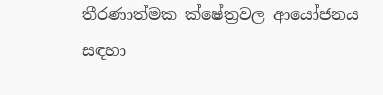තීරණාත්මක ක්ෂේත්‍රවල ආයෝජනය සඳහා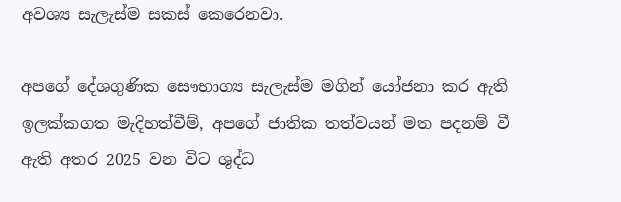අවශ්‍ය සැලැස්ම සකස් කෙරෙනවා.

අපගේ දේශගුණික සෞභාග්‍ය සැලැස්ම මගින් යෝජනා කර ඇති ඉලක්කගත මැදිහත්වීම්, අපගේ ජාතික තත්වයන් මත පදනම් වී ඇති අතර 2025 වන විට ශුද්ධ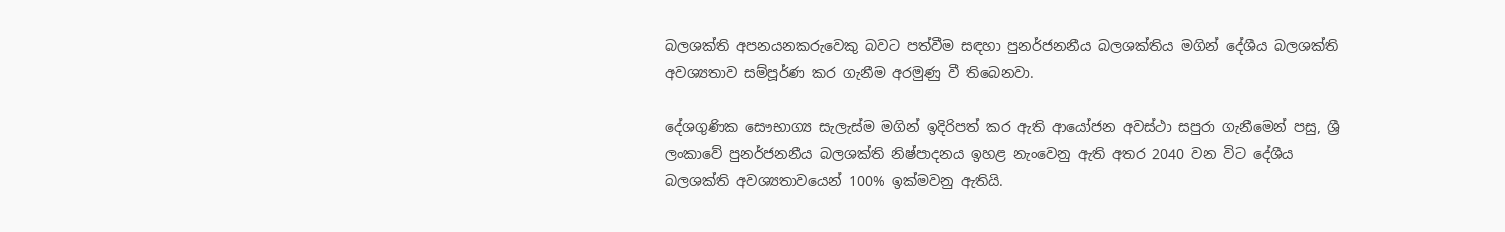බලශක්ති අපනයනකරුවෙකු බවට පත්වීම සඳහා පුනර්ජනනීය බලශක්තිය මගින් දේශීය බලශක්ති අවශ්‍යතාව සම්පූර්ණ කර ගැනීම අරමුණු වී තිබෙනවා.

දේශගුණික සෞභාග්‍ය සැලැස්ම මගින් ඉදිරිපත් කර ඇති ආයෝජන අවස්ථා සපුරා ගැනීමෙන් පසු, ශ්‍රී ලංකාවේ පුනර්ජනනීය බලශක්ති නිෂ්පාදනය ඉහළ නැංවෙනු ඇති අතර 2040 වන විට දේශීය බලශක්ති අවශ්‍යතාවයෙන් 100% ඉක්මවනු ඇතියි.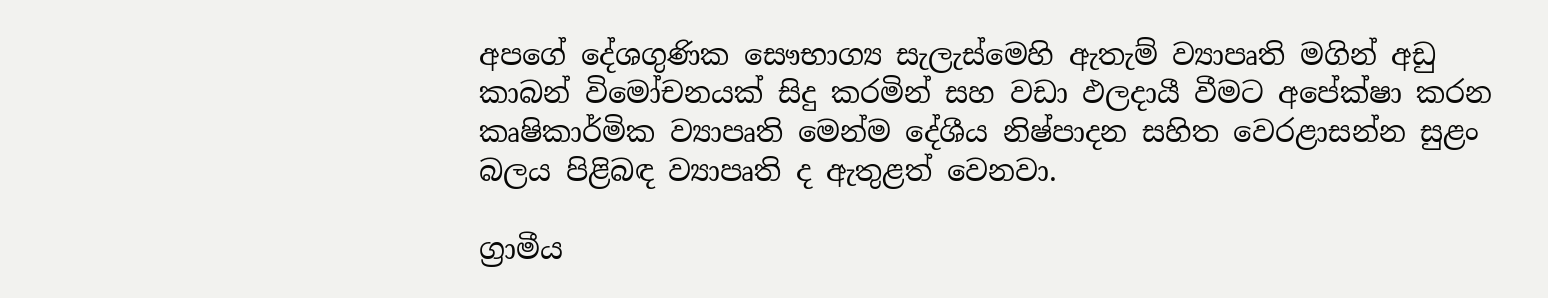අපගේ දේශගුණික සෞභාග්‍ය සැලැස්මෙහි ඇතැම් ව්‍යාපෘති මගින් අඩු කාබන් විමෝචනයක් සිදු කරමින් සහ වඩා ඵලදායී වීමට අපේක්ෂා කරන කෘෂිකාර්මික ව්‍යාපෘති මෙන්ම දේශීය නිෂ්පාදන සහිත වෙරළාසන්න සුළං බලය පිළිබඳ ව්‍යාපෘති ද ඇතුළත් වෙනවා.

ග්‍රාමීය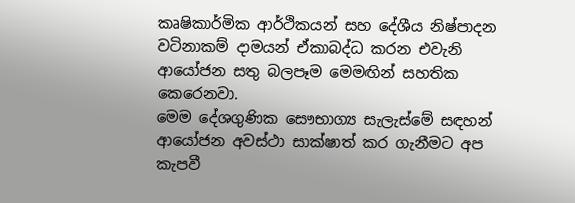කෘෂිකාර්මික ආර්ථිකයන් සහ දේශීය නිෂ්පාදන වටිනාකම් දාමයන් ඒකාබද්ධ කරන එවැනි ආයෝජන සතු බලපෑම මෙමඟින් සහතික කෙරෙනවා.
මෙම දේශගුණික සෞභාග්‍ය සැලැස්මේ සඳහන් ආයෝජන අවස්ථා සාක්ෂාත් කර ගැනීමට අප කැපවී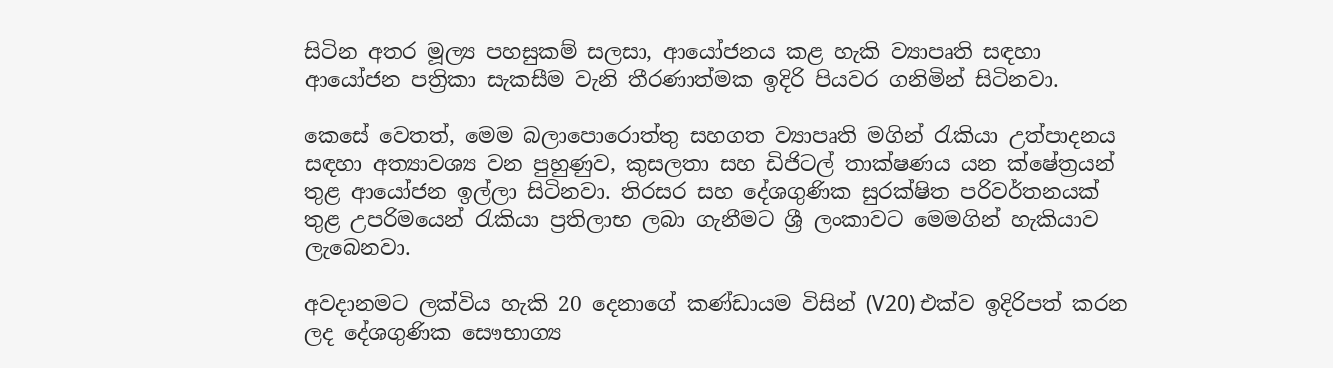සිටින අතර මූල්‍ය පහසුකම් සලසා, ආයෝජනය කළ හැකි ව්‍යාපෘති සඳහා ආයෝජන පත්‍රිකා සැකසීම වැනි තීරණාත්මක ඉදිරි පියවර ගනිමින් සිටිනවා.

කෙසේ වෙතත්, මෙම බලාපොරොත්තු සහගත ව්‍යාපෘති මගින් රැකියා උත්පාදනය සඳහා අත්‍යාවශ්‍ය වන පුහුණුව, කුසලතා සහ ඩිජිටල් තාක්ෂණය යන ක්ෂේත්‍රයන් තුළ ආයෝජන ඉල්ලා සිටිනවා. තිරසර සහ දේශගුණික සුරක්ෂිත පරිවර්තනයක් තුළ උපරිමයෙන් රැකියා ප්‍රතිලාභ ලබා ගැනීමට ශ්‍රී ලංකාවට මෙමගින් හැකියාව ලැබෙනවා.

අවදානමට ලක්විය හැකි 20 දෙනාගේ කණ්ඩායම විසින් (V20) එක්ව ඉදිරිපත් කරන ලද දේශගුණික සෞභාග්‍ය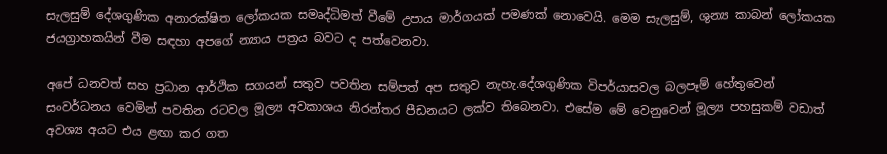සැලසුම් දේශගුණික අනාරක්ෂිත ලෝකයක සමෘද්ධිමත් වීමේ උපාය මාර්ගයක් පමණක් නොවෙයි. මෙම සැලසුම්, ශුන්‍ය කාබන් ලෝකයක ජයග්‍රාහකයින් වීම සඳහා අපගේ න්‍යාය පත්‍රය බවට ද පත්වෙනවා.

අපේ ධනවත් සහ ප්‍රධාන ආර්ථික සගයන් සතුව පවතින සම්පත් අප සතුව නැහැ.දේශගුණික විපර්යාසවල බලපෑම් හේතුවෙන් සංවර්ධනය වෙමින් පවතින රටවල මූල්‍ය අවකාශය නිරන්තර පීඩනයට ලක්ව තිබෙනවා. එසේම මේ වෙනුවෙන් මූල්‍ය පහසුකම් වඩාත් අවශ්‍ය අයට එය ළඟා කර ගත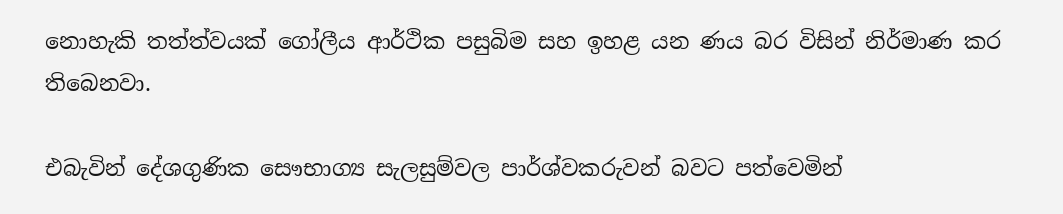නොහැකි තත්ත්වයක් ගෝලීය ආර්ථික පසුබිම සහ ඉහළ යන ණය බර විසින් නිර්මාණ කර තිබෙනවා.

එබැවින් දේශගුණික සෞභාග්‍ය සැලසුම්වල පාර්ශ්වකරුවන් බවට පත්වෙමින්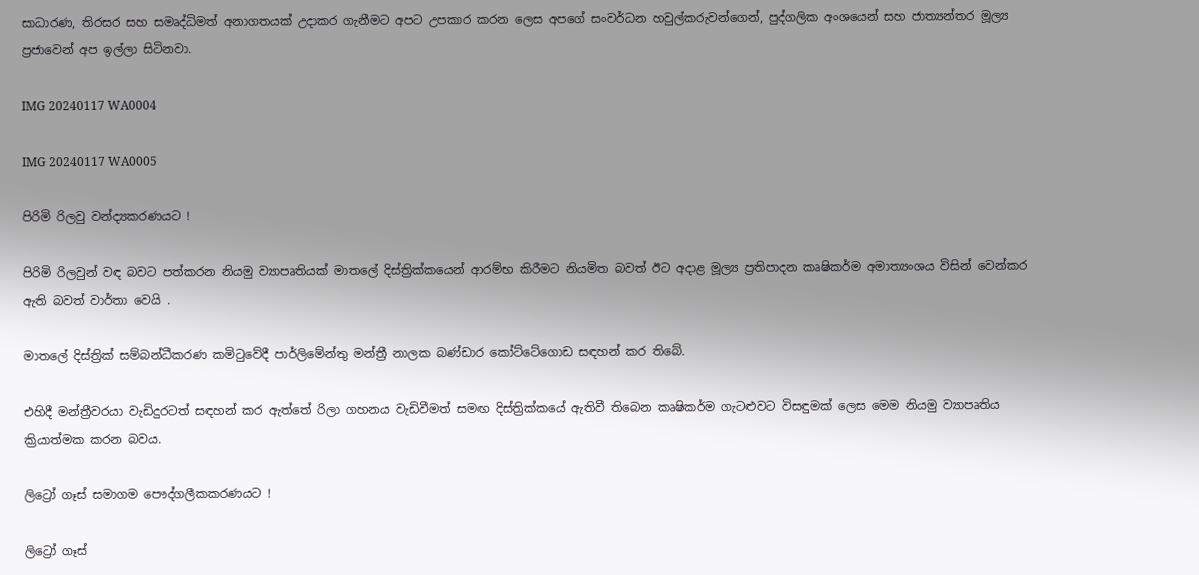සාධාරණ, තිරසර සහ සමෘද්ධිමත් අනාගතයක් උදාකර ගැනීමට අපට උපකාර කරන ලෙස අපගේ සංවර්ධන හවුල්කරුවන්ගෙන්, පුද්ගලික අංශයෙන් සහ ජාත්‍යන්තර මූල්‍ය ප්‍රජාවෙන් අප ඉල්ලා සිටිනවා.

IMG 20240117 WA0004

IMG 20240117 WA0005

පිරිමි රිලවු වන්ද්‍යකරණයට !

පිරිමි රිලවුන් වඳ බවට පත්කරන නියමු ව්‍යාපෘතියක් මාතලේ දිස්ත්‍රික්කයෙන් ආරම්භ කිරීමට නියමිත බවත් ඊට අදාළ මූල්‍ය ප්‍රතිපාදන කෘෂිකර්ම අමාත්‍යංශය විසින් වෙන්කර ඇති බවත් වාර්තා වෙයි .

මාතලේ දිස්ත්‍රික් සම්බන්ධීකරණ කමිටුවේදී පාර්ලිමේන්තු මන්ත්‍රී නාලක බණ්ඩාර කෝට්ටේගොඩ සඳහන් කර තිබේ.

එහිදී මන්ත්‍රීවරයා වැඩිදුරටත් සඳහන් කර ඇත්තේ රිලා ගහනය වැඩිවීමත් සමඟ දිස්ත්‍රික්කයේ ඇතිවී තිබෙන කෘෂිකර්ම ගැටළුවට විසඳුමක් ලෙස මෙම නියමු ව්‍යාපෘතිය ක්‍රියාත්මක කරන බවය.

ලිට්‍රෝ ගෑස් සමාගම පෞද්ගලීකකරණයට !

ලිට්‍රෝ ගෑස්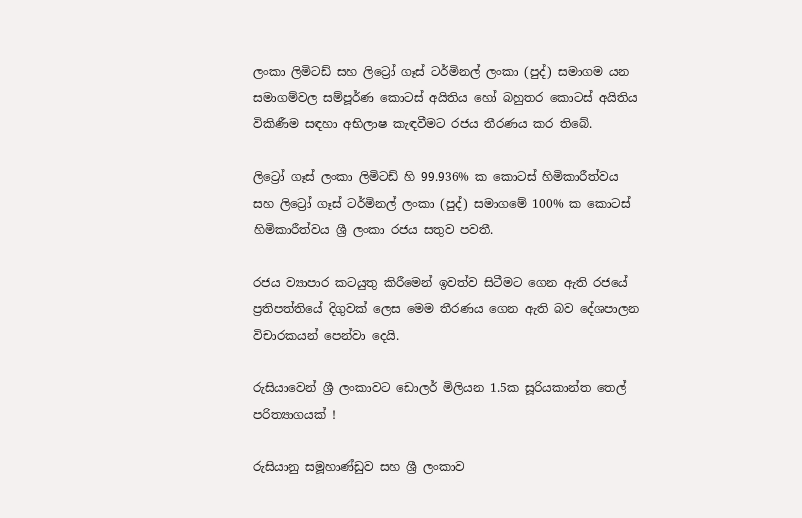ලංකා ලිමිටඩ් සහ ලිට්‍රෝ ගෑස් ටර්මිනල් ලංකා (පුද්) සමාගම යන සමාගම්වල සම්පූර්ණ කොටස් අයිතිය හෝ බහුතර කොටස් අයිතිය විකිණීම සඳහා අභිලාෂ කැඳවීමට රජය තීරණය කර තිබේ.

ලිට්‍රෝ ගෑස් ලංකා ලිමිටඩ් හි 99.936% ක කොටස් හිමිකාරීත්වය සහ ලිට්‍රෝ ගෑස් ටර්මිනල් ලංකා (පුද්) සමාගමේ 100% ක කොටස් හිමිකාරීත්වය ශ්‍රී ලංකා රජය සතුව පවතී.

රජය ව්‍යාපාර කටයුතු කිරීමෙන් ඉවත්ව සිටීමට ගෙන ඇති රජයේ ප්‍රතිපත්තියේ දිගුවක් ලෙස මෙම තීරණය ගෙන ඇති බව දේශපාලන විචාරකයන් පෙන්වා දෙයි.

රුසියාවෙන් ශ්‍රී ලංකාවට ඩොලර් මිලියන 1.5ක සූරියකාන්ත තෙල් පරිත්‍යාගයක් !

රුසියානු සමූහාණ්ඩුව සහ ශ්‍රී ලංකාව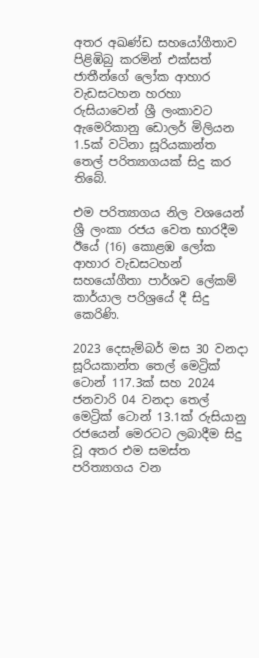අතර අඛණ්ඩ සහයෝගීතාව පිළිඹිබු කරමින් එක්සත් ජාතීන්ගේ ලෝක ආහාර වැඩසටහන හරහා රුසියාවෙන් ශ්‍රී ලංකාවට ඇමෙරිකානු ඩොලර් මිලියන 1.5ක් වටිනා සූරියකාන්ත තෙල් පරිත්‍යාගයක් සිදු කර තිබේ.

එම පරිත්‍යාගය නිල වශයෙන් ශ්‍රී ලංකා රජය වෙත භාරදීම ඊයේ (16) කොළඹ ලෝක ආහාර වැඩසටහන් සහයෝගීතා පාර්ශව ලේකම් කාර්යාල පරිශ්‍රයේ දී සිදු කෙරිණි.

2023 දෙසැම්බර් මස 30 වනදා සූරියකාන්ත තෙල් මෙට්‍රික් ටොන් 117.3ක් සහ 2024 ජනවාරි 04 වනදා තෙල් මෙට්‍රික් ටොන් 13.1ක් රුසියානු රජයෙන් මෙරටට ලබාදීම සිදු වූ අතර එම සමස්ත පරිත්‍යාගය වන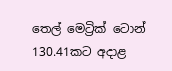තෙල් මෙට්‍රික් ටොන් 130.41කට අදාළ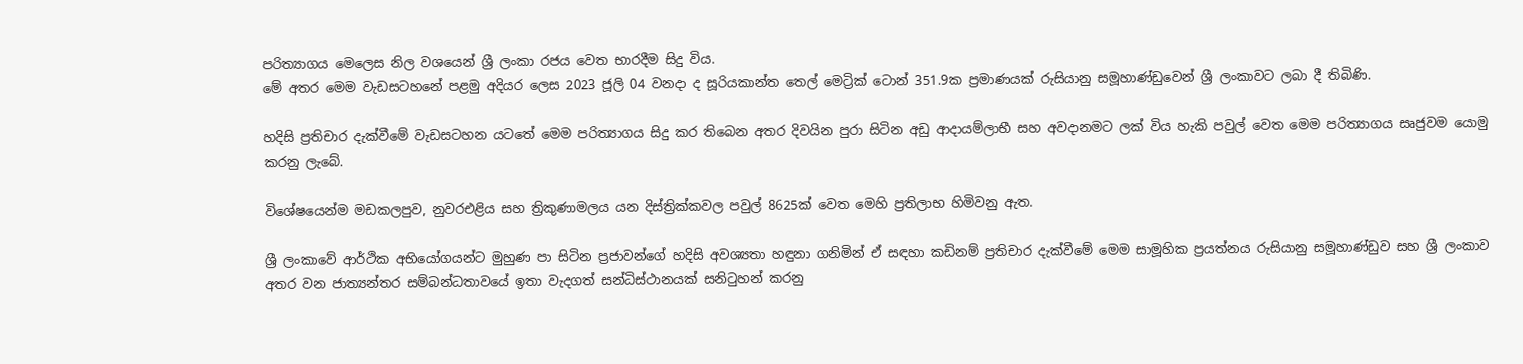පරිත්‍යාගය මෙලෙස නිල වශයෙන් ශ්‍රී ලංකා රජය වෙත භාරදීම සිදු විය.
මේ අතර මෙම වැඩසටහනේ පළමු අදියර ලෙස 2023 ජූලි 04 වනදා ද සූරියකාන්ත තෙල් මෙට්‍රික් ටොන් 351.9ක ප්‍රමාණයක් රුසියානු සමූහාණ්ඩුවෙන් ශ්‍රී ලංකාවට ලබා දී තිබිණි.

හදිසි ප්‍රතිචාර දැක්වීමේ වැඩසටහන යටතේ මෙම පරිත්‍යාගය සිදු කර තිබෙන අතර දිවයින පුරා සිටින අඩු ආදායම්ලාභී සහ අවදානමට ලක් විය හැකි පවුල් වෙත මෙම පරිත්‍යාගය සෘජුවම යොමු කරනු ලැබේ.

විශේෂයෙන්ම මඩකලපුව, නුවරඑළිය සහ ත්‍රිකුණාමලය යන දිස්ත්‍රික්කවල පවුල් 8625ක් වෙත මෙහි ප්‍රතිලාභ හිමිවනු ඇත.

ශ්‍රී ලංකාවේ ආර්ථික අභියෝගයන්ට මුහුණ පා සිටින ප්‍රජාවන්ගේ හදිසි අවශ්‍යතා හඳුනා ගනිමින් ඒ සඳහා කඩිනම් ප්‍රතිචාර දැක්වීමේ මෙම සාමූහික ප්‍රයත්නය රුසියානු සමූහාණ්ඩුව සහ ශ්‍රී ලංකාව අතර වන ජාත්‍යන්තර සම්බන්ධතාවයේ ඉතා වැදගත් සන්ධිස්ථානයක් සනිටුහන් කරනු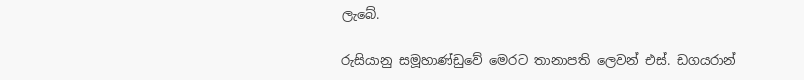ලැබේ.

රුසියානු සමූහාණ්ඩුවේ මෙරට තානාපති ලෙවන් එස්. ඩගයරාන්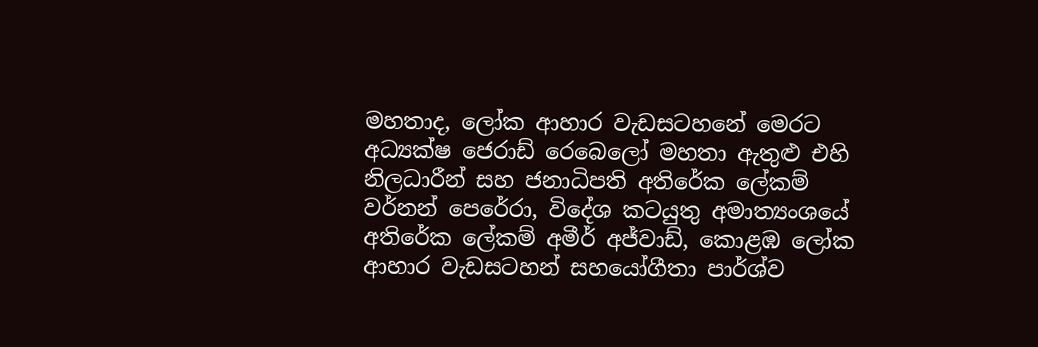මහතාද, ලෝක ආහාර වැඩසටහනේ මෙරට අධ්‍යක්ෂ ජෙරාඩ් රෙබෙලෝ මහතා ඇතුළු එහි නිලධාරීන් සහ ජනාධිපති අතිරේක ලේකම් වර්නන් පෙරේරා, විදේශ කටයුතු අමාත්‍යංශයේ අතිරේක ලේකම් අමීර් අජ්වාඩ්, කොළඹ ලෝක ආහාර වැඩසටහන් සහයෝගීතා පාර්ශ්ව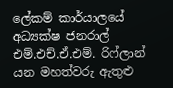ලේකම් කාර්යාලයේ අධ්‍යක්ෂ ජනරාල් එම්.එච්.ඒ.එම්. රිෆ්ලාන් යන මහත්වරු ඇතුළු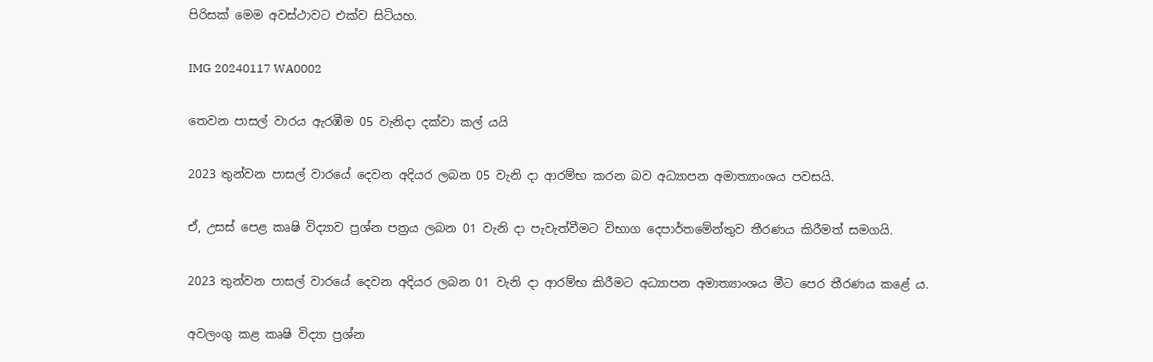පිරිසක් මෙම අවස්ථාවට එක්ව සිටියහ.

IMG 20240117 WA0002

තෙවන පාසල් වාරය ඇරඹීම 05 වැනිදා දක්වා කල් යයි

2023 තුන්වන පාසල් වාරයේ දෙවන අදියර ලබන 05 වැනි දා ආරම්භ කරන බව අධ්‍යාපන අමාත්‍යාංශය පවසයි.

ඒ, උසස් පෙළ කෘෂි විද්‍යාව ප්‍රශ්න පත්‍රය ලබන 01 වැනි දා පැවැත්වීමට විභාග දෙපාර්තමේන්තුව තීරණය කිරීමත් සමගයි.

2023 තුන්වන පාසල් වාරයේ දෙවන අදියර ලබන 01 වැනි දා ආරම්භ කිරීමට අධ්‍යාපන අමාත්‍යාංශය මීට පෙර තීරණය කළේ ය.

අවලංගු කළ කෘෂි විද්‍යා ප්‍රශ්න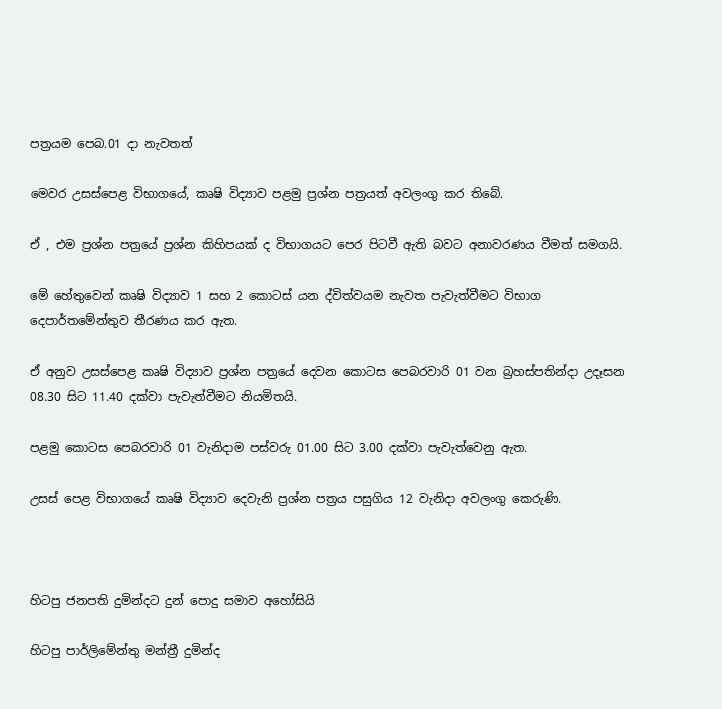පත්‍රයම පෙබ.01 දා නැවතත්

මෙවර උසස්පෙළ විභාගයේ, කෘෂි විද්‍යාව පළමු ප්‍රශ්න පත්‍රයත් අවලංගු කර තිබේ.

ඒ , එම ප්‍රශ්න පත්‍රයේ ප්‍රශ්න කිහිපයක් ද විභාගයට පෙර පිටවී ඇති බවට අනාවරණය වීමත් සමගයි.

මේ හේතුවෙන් කෘෂි විද්‍යාව 1 සහ 2 කොටස් යන ද්විත්වයම නැවත පැවැත්වීමට විභාග දෙපාර්තමේන්තුව තීරණය කර ඇත.

ඒ අනුව උසස්පෙළ කෘෂි විද්‍යාව ප්‍රශ්න පත්‍රයේ දෙවන කොටස පෙබරවාරි 01 වන බ්‍රහස්පතින්දා උදෑසන 08.30 සිට 11.40 දක්වා පැවැත්වීමට නියමිතයි.

පළමු කොටස පෙබරවාරි 01 වැනිදාම පස්වරු 01.00 සිට 3.00 දක්වා පැවැත්වෙනු ඇත.

උසස් පෙළ විභාගයේ කෘෂි විද්‍යාව දෙවැනි ප්‍රශ්න පත්‍රය පසුගිය 12 වැනිදා අවලංගු කෙරුණි.



හිටපු ජනපති දුමින්දට දුන් පොදු සමාව අහෝසියි

හිටපු පාර්ලිමේන්තු මන්ත්‍රී දුමින්ද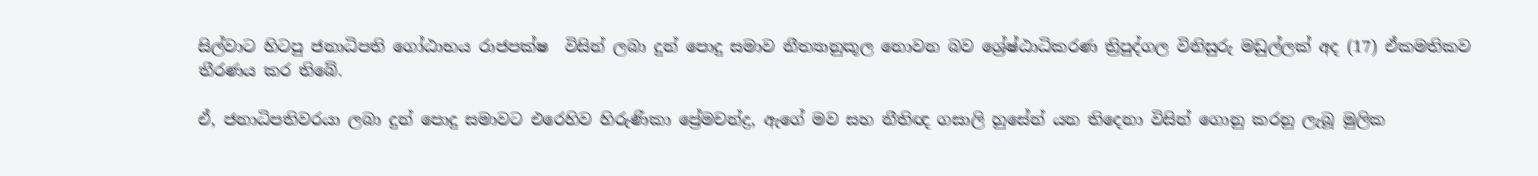සිල්වාට හිටපු ජනාධිපති ගෝඨාභය රාජපක්ෂ  විසින් ලබා දුන් පොදු සමාව නීත්‍යානුකූල නොවන බව ශ්‍රේෂ්ඨාධිකරණ ත්‍රිපුද්ගල විනිසුරු මඩුල්ලක් අද (17) ඒකමතිකව තීරණය කර තිබේ.

ඒ, ජනාධිපතිවරයා ලබා දුන් පොදු සමාවට එරෙහිව හිරුණිකා ප්‍රේමචන්ද්‍ර, ඇගේ මව සහ නීතිඥ ගසාලි හුසේන් යන තිදෙනා විසින් ගොනු කරනු ලැබූ මුලික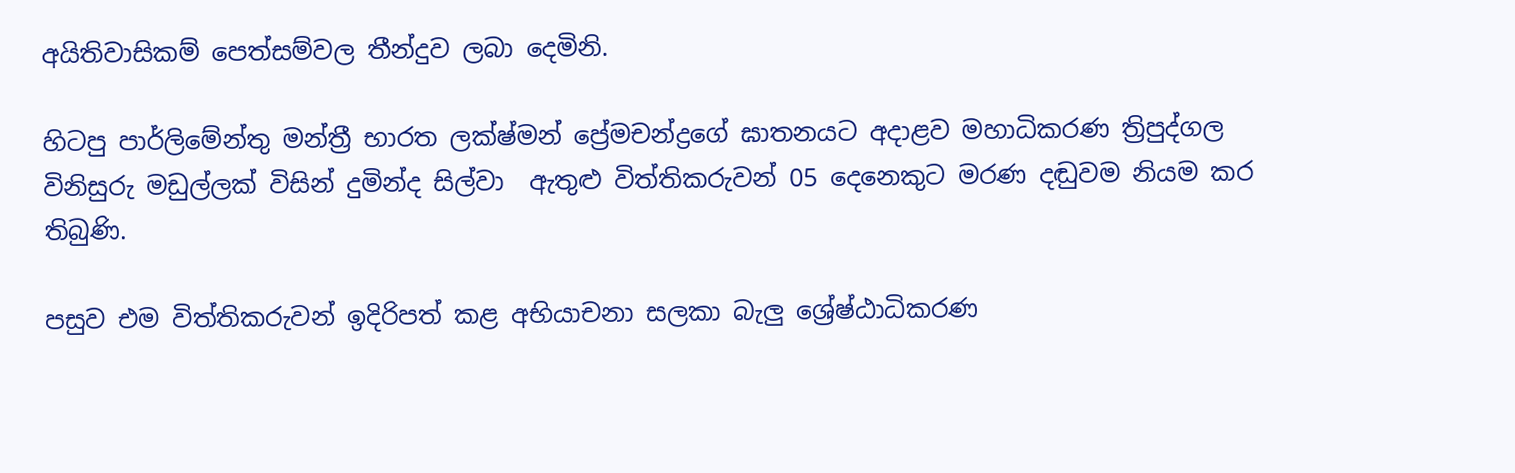අයිතිවාසිකම් පෙත්සම්වල තීන්දුව ලබා දෙමිනි.

හිටපු පාර්ලිමේන්තු මන්ත්‍රී භාරත ලක්ෂ්මන් ප්‍රේමචන්ද්‍රගේ ඝාතනයට අදාළව මහාධිකරණ ත්‍රිපුද්ගල විනිසුරු මඩුල්ලක් විසින් දුමින්ද සිල්වා  ඇතුළු විත්තිකරුවන් 05 දෙනෙකුට මරණ දඬුවම නියම කර තිබුණි.

පසුව එම විත්තිකරුවන් ඉදිරිපත් කළ අභියාචනා සලකා බැලු ශ්‍රේෂ්ඨාධිකරණ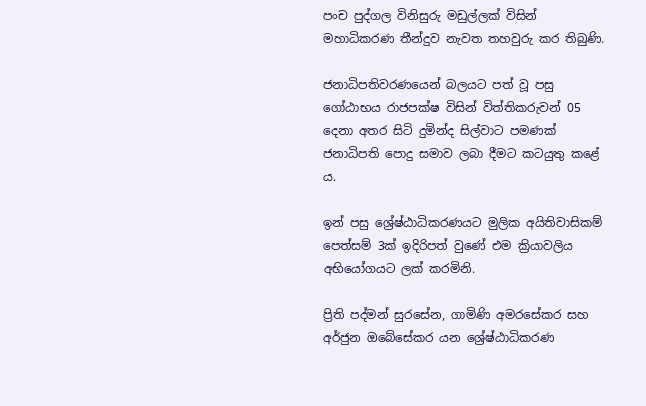පංච පුද්ගල විනිසුරු මඩුල්ලක් විසින් මහාධිකරණ තීන්දුව නැවත තහවුරු කර තිබුණි.

ජනාධිපතිවරණයෙන් බලයට පත් වූ පසු ගෝඨාභය රාජපක්ෂ විසින් විත්තිකරුවන් 05 දෙනා අතර සිටි දුමින්ද සිල්වාට පමණක් ජනාධිපති පොදු සමාව ලබා දීමට කටයුතු කළේ ය.

ඉන් පසු ශ්‍රේෂ්ඨාධිකරණයට මුලික අයිතිවාසිකම් පෙත්සම් 3ක් ඉදිරිපත් වුණේ එම ක්‍රියාවලිය අභියෝගයට ලක් කරමිනි.

ප්‍රිති පද්මන් සුරසේන, ගාමිණි අමරසේකර සහ අර්ජුන ඔබේසේකර යන ශ්‍රේෂ්ඨාධිකරණ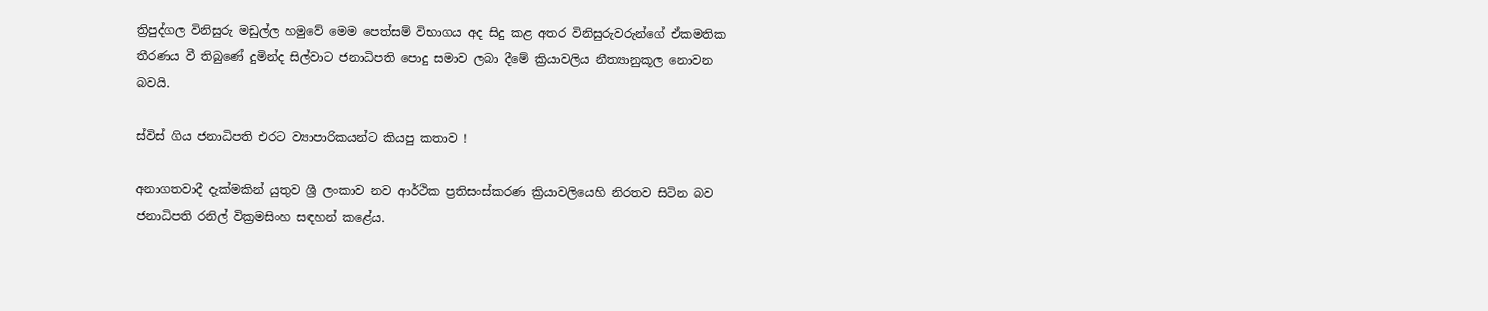ත්‍රිපුද්ගල විනිසුරු මඩුල්ල හමුවේ මෙම පෙත්සම් විභාගය අද සිදු කළ අතර විනිසුරුවරුන්ගේ ඒකමතික තීරණය වී තිබුණේ දුමින්ද සිල්වාට ජනාධිපති පොදු සමාව ලබා දීමේ ක්‍රියාවලිය නීත්‍යානුකූල නොවන බවයි.

ස්විස් ගිය ජනාධිපති එරට ව්‍යාපාරිකයන්ට කියපු කතාව !

අනාගතවාදී දැක්මකින් යුතුව ශ්‍රී ලංකාව නව ආර්ථික ප්‍රතිසංස්කරණ ක්‍රියාවලියෙහි නිරතව සිටින බව ජනාධිපති රනිල් වික්‍රමසිංහ සඳහන් කළේය.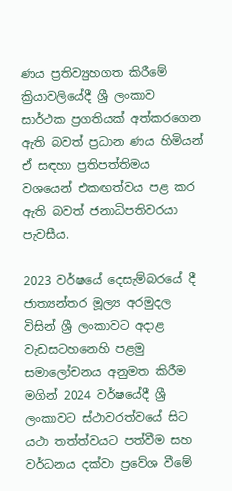ණය ප්‍රතිව්‍යුහගත කිරීමේ ක්‍රියාවලියේදී ශ්‍රී ලංකාව සාර්ථක ප්‍රගතියක් අත්කරගෙන ඇති බවත් ප්‍රධාන ණය හිමියන් ඒ සඳහා ප්‍රතිපත්තිමය වශයෙන් එකඟත්වය පළ කර ඇති බවත් ජනාධිපතිවරයා පැවසීය.

2023 වර්ෂයේ දෙසැම්බරයේ දී ජාත්‍යන්තර මූල්‍ය අරමුදල විසින් ශ්‍රී ලංකාවට අදාළ වැඩසටහනෙහි පළමු සමාලෝචනය අනුමත කිරීම මගින් 2024 වර්ෂයේදී ශ්‍රී ලංකාවට ස්ථාවරත්වයේ සිට යථා තත්ත්වයට පත්වීම සහ වර්ධනය දක්වා ප්‍රවේශ වීමේ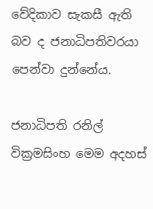වේදිකාව සැකසී ඇති බව ද ජනාධිපතිවරයා පෙන්වා දුන්නේය.

ජනාධිපති රනිල් වික්‍රමසිංහ මෙම අදහස්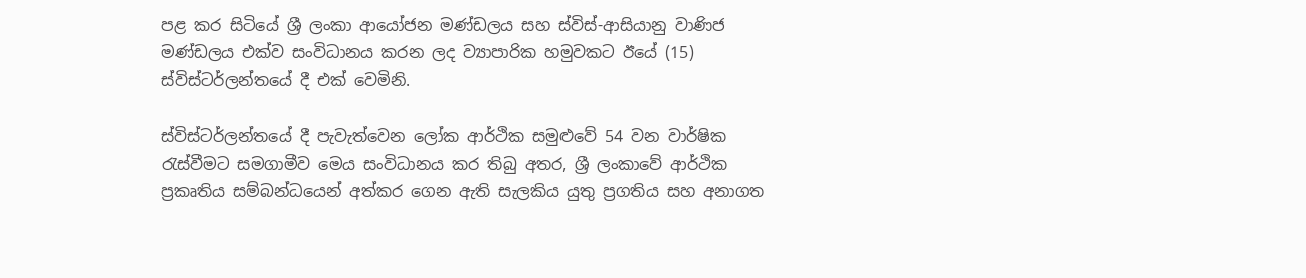පළ කර සිටියේ ශ්‍රී ලංකා ආයෝජන මණ්ඩලය සහ ස්විස්-ආසියානු වාණිජ මණ්ඩලය එක්ව සංවිධානය කරන ලද ව්‍යාපාරික හමුවකට ඊයේ (15) ස්විස්ටර්ලන්තයේ දී එක් වෙමිනි.

ස්විස්ටර්ලන්තයේ දී පැවැත්වෙන ලෝක ආර්ථික සමුළුවේ 54 වන වාර්ෂික රැස්වීමට සමගාමීව මෙය සංවිධානය කර තිබු අතර, ශ්‍රී ලංකාවේ ආර්ථික ප්‍රකෘතිය සම්බන්ධයෙන් අත්කර ගෙන ඇති සැලකිය යුතු ප්‍රගතිය සහ අනාගත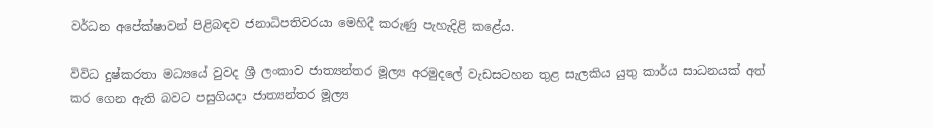වර්ධන අපේක්ෂාවන් පිළිබඳව ජනාධිපතිවරයා මෙහිදී කරුණු පැහැදිළි කළේය.

විවිධ දුෂ්කරතා මධ්‍යයේ වුවද ශ්‍රී ලංකාව ජාත්‍යන්තර මූල්‍ය අරමුදලේ වැඩසටහන තුළ සැලකිය යුතු කාර්ය සාධනයක් අත් කර ගෙන ඇති බවට පසුගියදා ජාත්‍යන්තර මූල්‍ය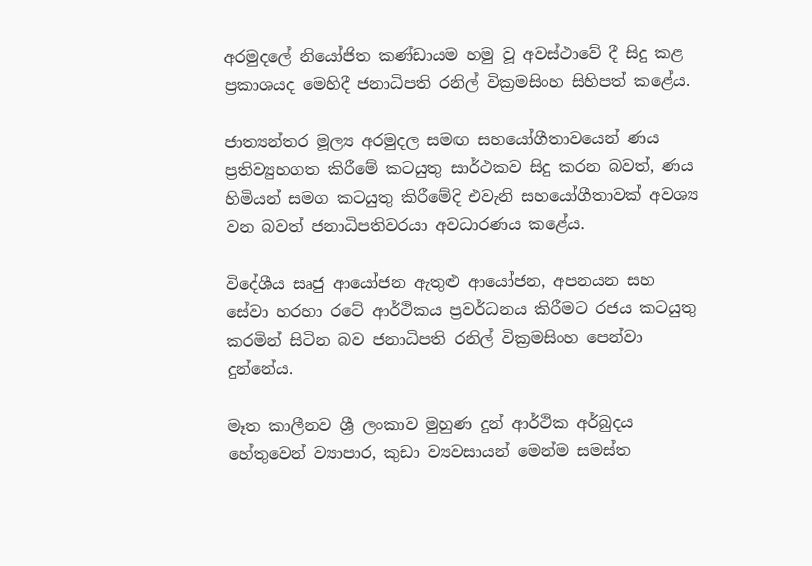අරමුදලේ නියෝජිත කණ්ඩායම හමු වූ අවස්ථාවේ දී සිදු කළ ප්‍රකාශයද මෙහිදී ජනාධිපති රනිල් වික්‍රමසිංහ සිහිපත් කළේය.

ජාත්‍යන්තර මූල්‍ය අරමුදල සමඟ සහයෝගීතාවයෙන් ණය ප්‍රතිව්‍යුහගත කිරීමේ කටයුතු සාර්ථකව සිදු කරන බවත්, ණය හිමියන් සමග කටයුතු කිරීමේදි එවැනි සහයෝගීතාවක් අවශ්‍ය වන බවත් ජනාධිපතිවරයා අවධාරණය කළේය.

විදේශීය සෘජු ආයෝජන ඇතුළු ආයෝජන, අපනයන සහ සේවා හරහා රටේ ආර්ථිකය ප්‍රවර්ධනය කිරීමට රජය කටයුතු කරමින් සිටින බව ජනාධිපති රනිල් වික්‍රමසිංහ පෙන්වා දුන්නේය.

මෑත කාලීනව ශ්‍රී ලංකාව මුහුණ දුන් ආර්ථික අර්බුදය හේතුවෙන් ව්‍යාපාර, කුඩා ව්‍යවසායන් මෙන්ම සමස්ත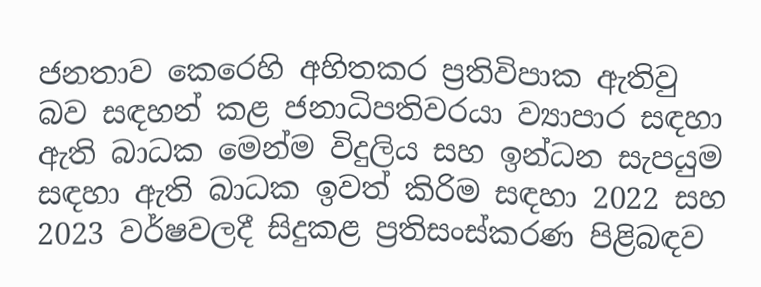ජනතාව කෙරෙහි අහිතකර ප්‍රතිවිපාක ඇතිවු බව සඳහන් කළ ජනාධිපතිවරයා ව්‍යාපාර සඳහා ඇති බාධක මෙන්ම විදුලිය සහ ඉන්ධන සැපයුම සඳහා ඇති බාධක ඉවත් කිරිම සඳහා 2022 සහ 2023 වර්ෂවලදී සිදුකළ ප්‍රතිසංස්කරණ පිළිබඳව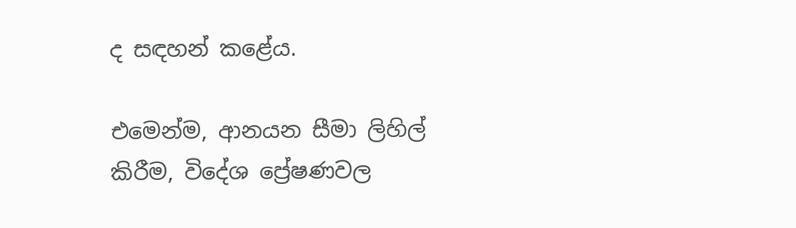ද සඳහන් කළේය.

එමෙන්ම, ආනයන සීමා ලිහිල් කිරීම, විදේශ ප්‍රේෂණවල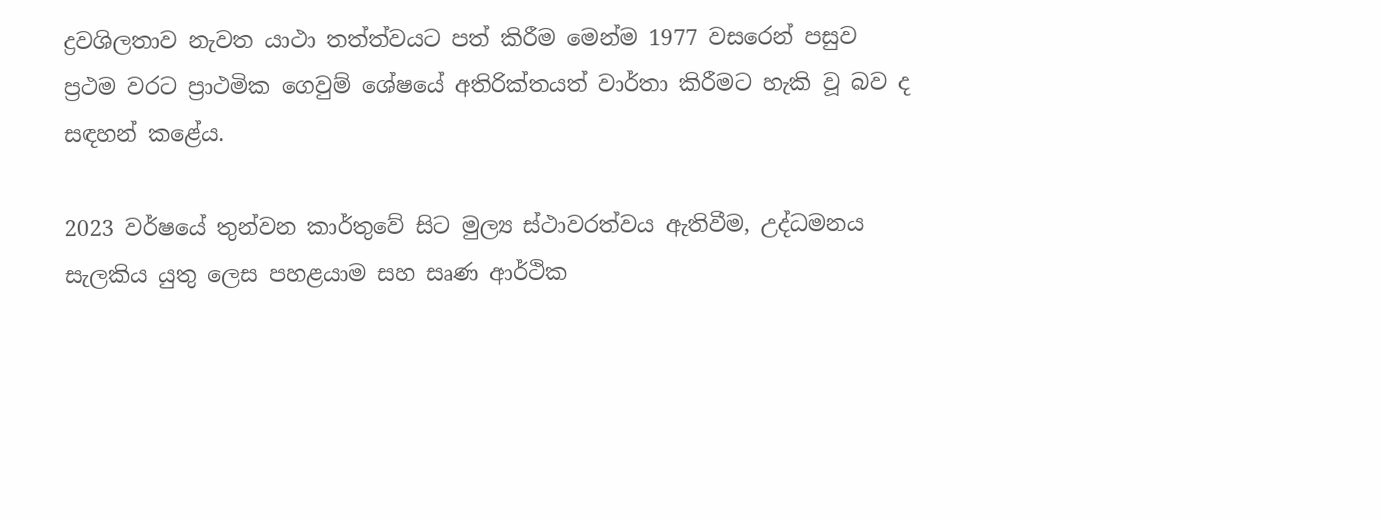ද්‍රවශිලතාව නැවත යාථා තත්ත්වයට පත් කිරීම මෙන්ම 1977 වසරෙන් පසුව ප්‍රථම වරට ප්‍රාථමික ගෙවුම් ශේෂයේ අතිරික්තයත් වාර්තා කිරීමට හැකි වූ බව ද සඳහන් කළේය.

2023 වර්ෂයේ තුන්වන කාර්තුවේ සිට මුල්‍ය ස්ථාවරත්වය ඇතිවීම, උද්ධමනය සැලකිය යුතු ලෙස පහළයාම සහ සෘණ ආර්ථික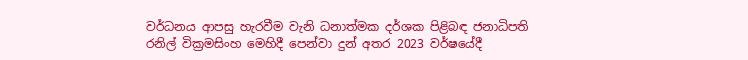වර්ධනය ආපසු හැරවීම වැනි ධනාත්මක දර්ශක පිළිබඳ ජනාධිපති රනිල් වික්‍රමසිංහ මෙහිදී පෙන්වා දුන් අතර 2023 වර්ෂයේදී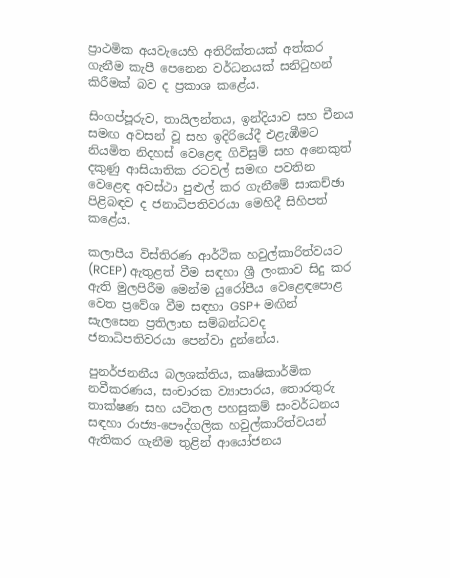ප්‍රාථමික අයවැයෙහි අතිරික්තයක් අත්කර ගැනීම කැපී පෙනෙන වර්ධනයක් සනිටුහන් කිරීමක් බව ද ප්‍රකාශ කළේය.

සිංගප්පූරුව, තායිලන්තය, ඉන්දියාව සහ චීනය සමඟ අවසන් වූ සහ ඉදිරියේදී එළැඹීමට නියමිත නිදහස් වෙළෙඳ ගිවිසුම් සහ අනෙකුත් දකුණු ආසියාතික රටවල් සමඟ පවතින වෙළෙඳ අවස්ථා පුළුල් කර ගැනීමේ සාකච්ඡා පිළිබඳව ද ජනාධිපතිවරයා මෙහිදී සිහිපත් කළේය.

කලාපීය විස්තිරණ ආර්ථික හවුල්කාරිත්වයට (RCEP) ඇතුළත් වීම සඳහා ශ්‍රී ලංකාව සිදු කර ඇති මුලපිරීම මෙන්ම යුරෝපීය වෙළෙඳපොළ වෙත ප්‍රවේශ වීම සඳහා GSP+ මඟින් සැලසෙන ප්‍රතිලාභ සම්බන්ධවද ජනාධිපතිවරයා පෙන්වා දුන්නේය.

පුනර්ජනනීය බලශක්තිය, කෘෂිකාර්මික නවීකරණය, සංචාරක ව්‍යාපාරය, තොරතුරු තාක්ෂණ සහ යටිතල පහසුකම් සංවර්ධනය සඳහා රාජ්‍ය-පෞද්ගලික හවුල්කාරිත්වයන් ඇතිකර ගැනීම තුළින් ආයෝජනය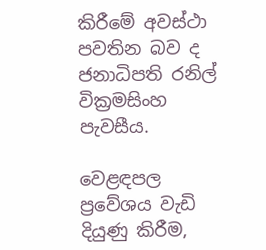කිරීමේ අවස්ථා පවතින බව ද ජනාධිපති රනිල් වික්‍රමසිංහ පැවසීය.

වෙළඳපල ප්‍රවේශය වැඩි දියුණු කිරීම,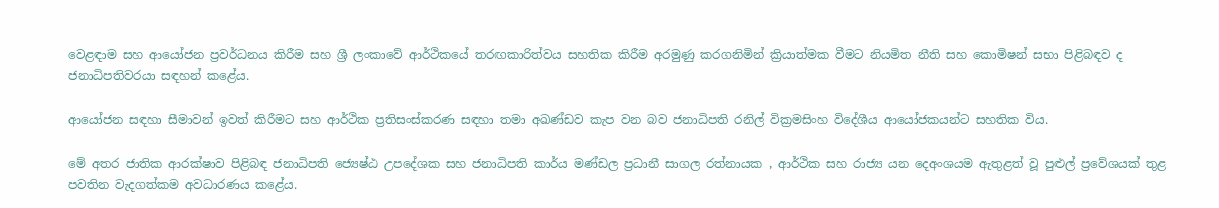වෙළඳාම සහ ආයෝජන ප්‍රවර්ධනය කිරීම සහ ශ්‍රී ලංකාවේ ආර්ථිකයේ තරඟකාරිත්වය සහතික කිරීම අරමුණු කරගනිමින් ක්‍රියාත්මක වීමට නියමිත නීති සහ කොමිෂන් සභා පිළිබඳව ද ජනාධිපතිවරයා සඳහන් කළේය.

ආයෝජන සඳහා සීමාවන් ඉවත් කිරීමට සහ ආර්ථික ප්‍රතිසංස්කරණ සඳහා තමා අඛණ්ඩව කැප වන බව ජනාධිපති රනිල් වික්‍රමසිංහ විදේශීය ආයෝජකයන්ට සහතික විය.

මේ අතර ජාතික ආරක්ෂාව පිළිබඳ ජනාධිපති ජ්‍යෙෂ්ඨ උපදේශක සහ ජනාධිපති කාර්ය මණ්ඩල ප්‍රධානී සාගල රත්නායක , ආර්ථික සහ රාජ්‍ය යන දෙඅංශයම ඇතුළත් වූ පුළුල් ප්‍රවේශයක් තුළ පවතින වැදගත්කම අවධාරණය කළේය.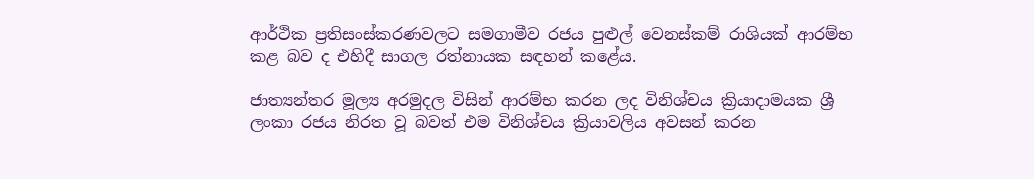ආර්ථික ප්‍රතිසංස්කරණවලට සමගාමීව රජය පුළුල් වෙනස්කම් රාශියක් ආරම්භ කළ බව ද එහිදී සාගල රත්නායක සඳහන් කළේය.

ජාත්‍යන්තර මූල්‍ය අරමුදල විසින් ආරම්භ කරන ලද විනිශ්චය ක්‍රියාදාමයක ශ්‍රී ලංකා රජය නිරත වූ බවත් එම විනිශ්චය ක්‍රියාවලිය අවසන් කරන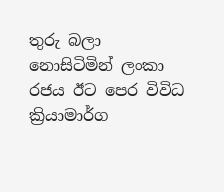තුරු බලා නොසිටිමින් ලංකා රජය ඊට පෙර විවිධ ක්‍රියාමාර්ග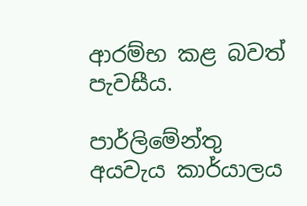ආරම්භ කළ බවත් පැවසීය.

පාර්ලිමේන්තු අයවැය කාර්යාලය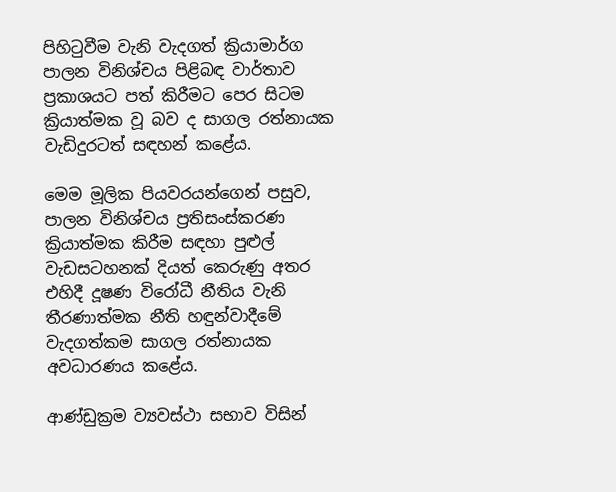පිහිටුවීම වැනි වැදගත් ක්‍රියාමාර්ග පාලන විනිශ්චය පිළිබඳ වාර්තාව ප්‍රකාශයට පත් කිරීමට පෙර සිටම ක්‍රියාත්මක වූ බව ද සාගල රත්නායක වැඩිදුරටත් සඳහන් කළේය.

මෙම මූලික පියවරයන්ගෙන් පසුව, පාලන විනිශ්චය ප්‍රතිසංස්කරණ ක්‍රියාත්මක කිරීම සඳහා පුළුල් වැඩසටහනක් දියත් කෙරුණු අතර එහිදී දූෂණ විරෝධී නීතිය වැනි තීරණාත්මක නීති හඳුන්වාදීමේ වැදගත්කම සාගල රත්නායක අවධාරණය කළේය.

ආණ්ඩුක්‍රම ව්‍යවස්ථා සභාව විසින්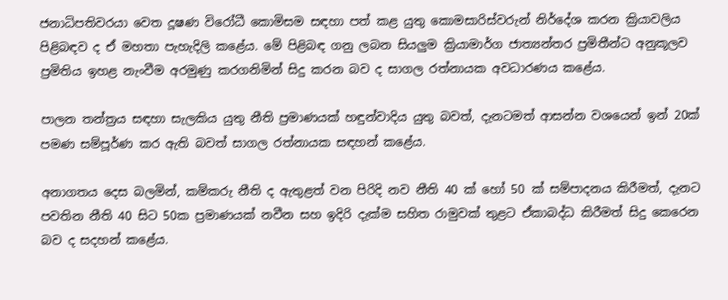ජනාධිපතිවරයා වෙත දූෂණ විරෝධී කොමිසම සඳහා පත් කළ යුතු කොමසාරිස්වරුන් නිර්දේශ කරන ක්‍රියාවලිය පිළිබඳව ද ඒ මහතා පැහැදිලි කළේය. මේ පිළිබඳ ගනු ලබන සියලුම ක්‍රියාමාර්ග ජාත්‍යන්තර ප්‍රමිතීන්ට අනුකූලව ප්‍රමිතිය ඉහළ නැංවීම අරමුණු කරගනිමින් සිදු කරන බව ද සාගල රත්නායක අවධාරණය කළේය.

පාලන තන්ත්‍රය සඳහා සැලකිය යුතු නීති ප්‍රමාණයක් හඳුන්වාදිය යුතු බවත්, දැනටමත් ආසන්න වශයෙන් ඉන් 20ක් පමණ සම්පූර්ණ කර ඇති බවත් සාගල රත්නායක සඳහන් කළේය.

අනාගතය දෙස බලමින්, කම්කරු නීති ද ඇතුළත් වන පිරිදි නව නීති 40 ක් හෝ 50 ක් සම්පාදනය කිරීමත්, දැනට පවතින නීති 40 සිට 50ක ප්‍රමාණයක් නවීන සහ ඉදිරි දැක්ම සහිත රාමුවක් තුළට ඒකාබද්ධ කිරීමත් සිදු කෙරෙන බව ද සදහන් කළේය.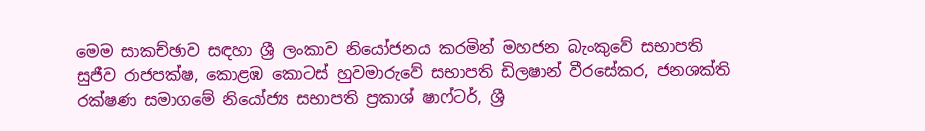මෙම සාකච්ඡාව සඳහා ශ්‍රී ලංකාව නියෝජනය කරමින් මහජන බැංකුවේ සභාපති සුජීව රාජපක්ෂ, කොළඹ කොටස් හුවමාරුවේ සභාපති ඩිලෂාන් වීරසේකර, ජනශක්ති රක්ෂණ සමාගමේ නියෝජ්‍ය සභාපති ප්‍රකාශ් ෂාෆ්ටර්, ශ්‍රී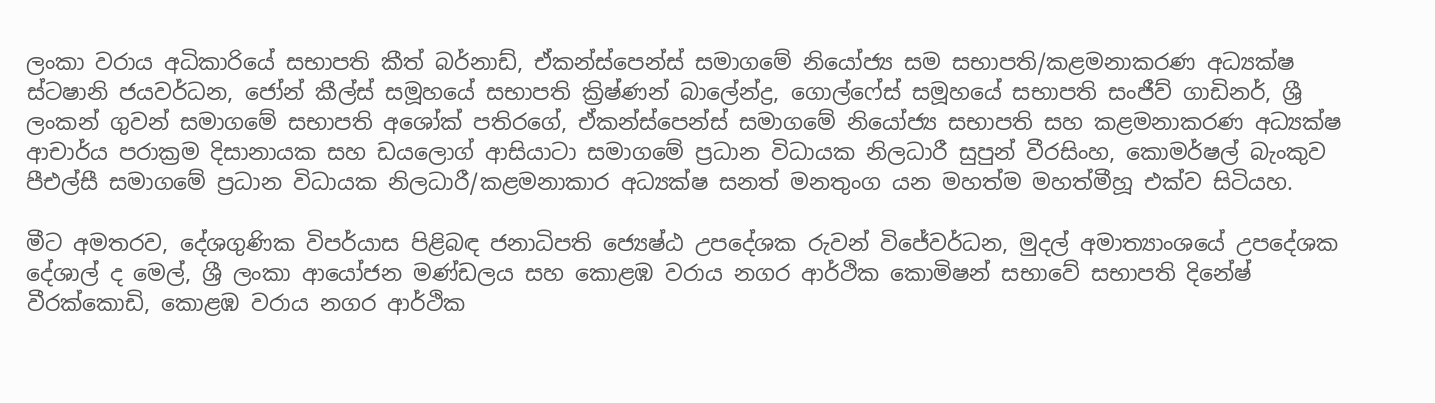ලංකා වරාය අධිකාරියේ සභාපති කීත් බර්නාඩ්, ඒකන්ස්පෙන්ස් සමාගමේ නියෝජ්‍ය සම සභාපති/කළමනාකරණ අධ්‍යක්ෂ ස්ටෂානි ජයවර්ධන, ජෝන් කීල්ස් සමූහයේ සභාපති ක්‍රිෂ්ණන් බාලේන්ද්‍ර, ගොල්ෆේස් සමූහයේ සභාපති සංජීව් ගාඩිනර්, ශ්‍රී ලංකන් ගුවන් සමාගමේ සභාපති අශෝක් පතිරගේ, ඒකන්ස්පෙන්ස් සමාගමේ නියෝජ්‍ය සභාපති සහ කළමනාකරණ අධ්‍යක්ෂ ආචාර්ය පරාක්‍රම දිසානායක සහ ඩයලොග් ආසියාටා සමාගමේ ප්‍රධාන විධායක නිලධාරී සුපුන් වීරසිංහ, කොමර්ෂල් බැංකුව පීඑල්සී සමාගමේ ප්‍රධාන විධායක නිලධාරී/කළමනාකාර අධ්‍යක්ෂ සනත් මනතුංග යන මහත්ම මහත්මීහූ එක්ව සිටියහ.

මීට අමතරව, දේශගුණික විපර්යාස පිළිබඳ ජනාධිපති ජ්‍යෙෂ්ඨ උපදේශක රුවන් විජේවර්ධන, මුදල් අමාත්‍යාංශයේ උපදේශක දේශාල් ද මෙල්, ශ්‍රී ලංකා ආයෝජන මණ්ඩලය සහ කොළඹ වරාය නගර ආර්ථික කොමිෂන් සභාවේ සභාපති දිනේෂ් වීරක්කොඩි, කොළඹ වරාය නගර ආර්ථික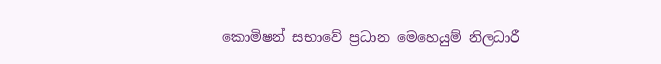කොමිෂන් සභාවේ ප්‍රධාන මෙහෙයුම් නිලධාරී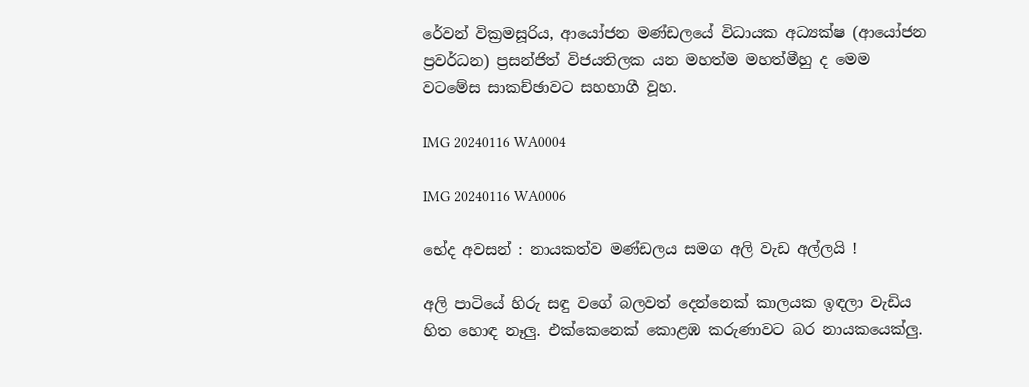රේවන් වික්‍රමසූරිය, ආයෝජන මණ්ඩලයේ විධායක අධ්‍යක්ෂ (ආයෝජන ප්‍රවර්ධන) ප්‍රසන්ජිත් විජයතිලක යන මහත්ම මහත්මීහු ද මෙම වටමේස සාකච්ඡාවට සහභාගී වූහ.

IMG 20240116 WA0004

IMG 20240116 WA0006

භේද අවසන් : නායකත්ව මණ්ඩලය සමග අලි වැඩ අල්ලයි !

අලි පාටියේ හිරු සඳු වගේ බලවත් දෙන්නෙක් කාලයක ඉඳලා වැඩිය හිත හොඳ නෑලු. එක්කෙනෙක් කොළඹ කරුණාවට බර නායකයෙක්ලු.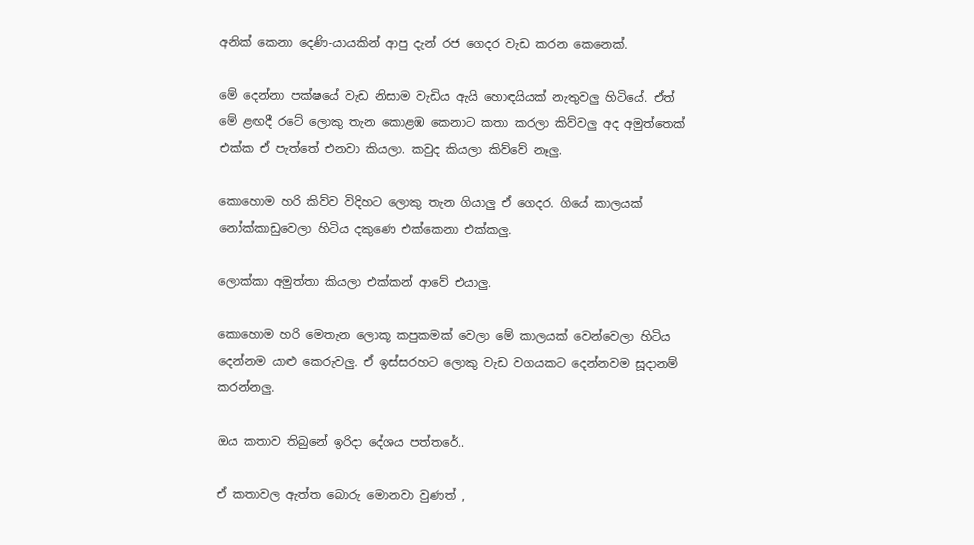අනික් කෙනා දෙණි-යායකින් ආපු දැන් රජ ගෙදර වැඩ කරන කෙනෙක්.

මේ දෙන්නා පක්ෂයේ වැඩ නිසාම වැඩිය ඇයි හොඳයියක් නැතුවලු හිටියේ. ඒත් මේ ළඟදී රටේ ලොකු තැන කොළඹ කෙනාට කතා කරලා කිව්වලු අද අමුත්තෙක් එක්ක ඒ පැත්තේ එනවා කියලා. කවුද කියලා කිව්වේ නෑලු.

කොහොම හරි කිව්ව විදිහට ලොකු තැන ගියාලු ඒ ගෙදර. ගියේ කාලයක් නෝක්කාඩුවෙලා හිටිය දකුණෙ එක්කෙනා එක්කලු.

ලොක්කා අමුත්තා කියලා එක්කන් ආවේ එයාලු.

කොහොම හරි මෙතැන ලොකූ කපුකමක් වෙලා මේ කාලයක් වෙන්වෙලා හිටිය දෙන්නම යාළු කෙරුවලු. ඒ ඉස්සරහට ලොකු වැඩ වගයකට දෙන්නවම සූදානම් කරන්නලු.

ඔය කතාව තිබුනේ ඉරිදා දේශය පත්තරේ..

ඒ කතාවල ඇත්ත බොරු මොනවා වුණත් ,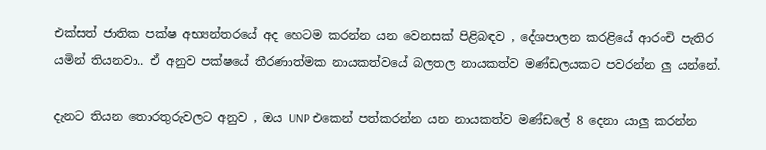එක්සත් ජාතික පක්ෂ අභ්‍යන්තරයේ අද හෙටම කරන්න යන වෙනසක් පිළිබඳව , දේශපාලන කරළියේ ආරංචි පැතිර යමින් තියනවා.. ඒ අනුව පක්ෂයේ තීරණාත්මක නායකත්වයේ බලතල නායකත්ව මණ්ඩලයකට පවරන්න ලු යන්නේ.

දැනට තියන තොරතුරුවලට අනුව , ඔය UNP එකෙන් පත්කරන්න යන නායකත්ව මණ්ඩලේ 8 දෙනා යාලු කරන්න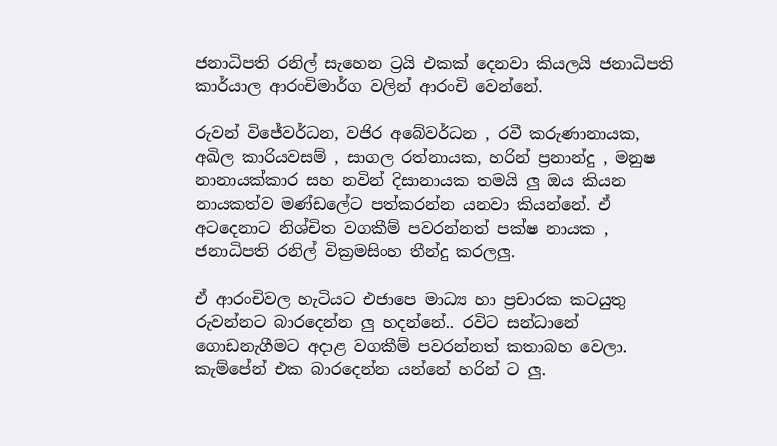ජනාධිපති රනිල් සැහෙන ට්‍රයි එකක් දෙනවා කියලයි ජනාධිපති කාර්යාල ආරංචිමාර්ග වලින් ආරංචි වෙන්නේ.

රුවන් විජේවර්ධන, වජිර අබේවර්ධන , රවී කරුණානායක, අඛිල කාරියවසම් , සාගල රත්නායක, හරින් ප්‍රනාන්දු , මනුෂ නානායක්කාර සහ නවින් දිසානායක තමයි ලු ඔය කියන නායකත්ව මණ්ඩලේට පත්කරන්න යනවා කියන්නේ. ඒ අටදෙනාට නිශ්චිත වගකීම් පවරන්නත් පක්ෂ නායක , ජනාධිපති රනිල් වික්‍රමසිංහ තීන්දු කරලලු.

ඒ ආරංචිවල හැටියට එජාපෙ මාධ්‍ය හා ප්‍රචාරක කටයුතු රුවන්නට බාරදෙන්න ලු හදන්නේ.. රවිට සන්ධානේ ගොඩනැගීමට අදාළ වගකීම් පවරන්නත් කතාබහ වෙලා. කැම්පේන් එක බාරදෙන්න යන්නේ හරින් ට ලු.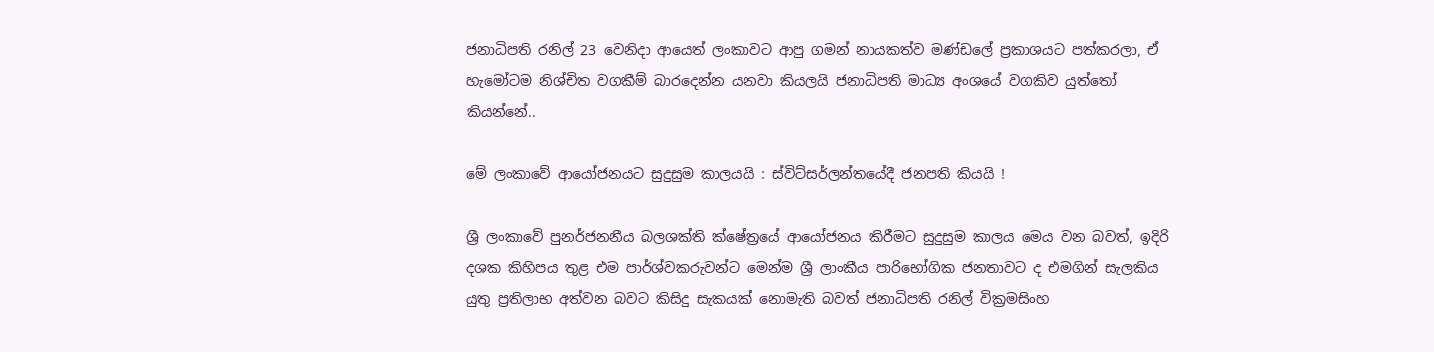ජනාධිපති රනිල් 23 වෙනිදා ආයෙත් ලංකාවට ආපු ගමන් නායකත්ව මණ්ඩලේ ප්‍රකාශයට පත්කරලා, ඒ හැමෝටම නිශ්චිත වගකීම් බාරදෙන්න යනවා කියලයි ජනාධිපති මාධ්‍ය අංශයේ වගකිව යුත්තෝ කියන්නේ..

මේ ලංකාවේ ආයෝජනයට සුදුසුම කාලයයි : ස්විට්සර්ලන්තයේදී ජනපති කියයි !

ශ්‍රී ලංකාවේ පුනර්ජනනීය බලශක්ති ක්ෂේත්‍රයේ ආයෝජනය කිරීමට සුදුසුම කාලය මෙය වන බවත්, ඉදිරි දශක කිහිපය තුළ එම පාර්ශ්වකරුවන්ට මෙන්ම ශ්‍රී ලාංකීය පාරිභෝගික ජනතාවට ද එමගින් සැලකිය යුතු ප්‍රතිලාභ අත්වන බවට කිසිදු සැකයක් නොමැති බවත් ජනාධිපති රනිල් වික්‍රමසිංහ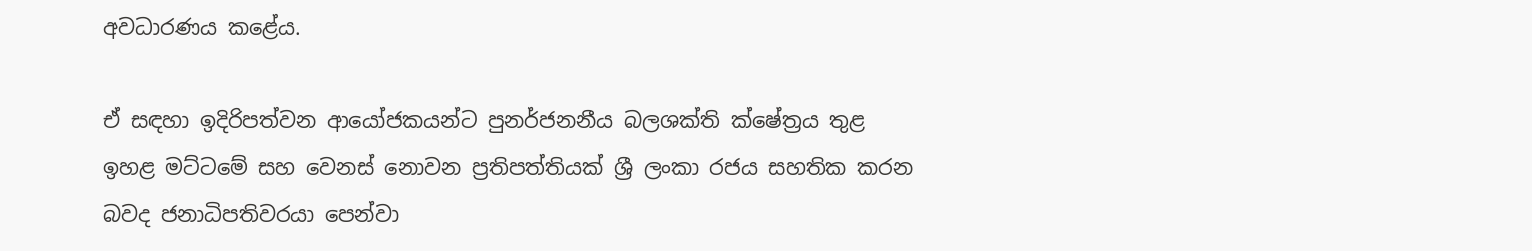අවධාරණය කළේය.

ඒ සඳහා ඉදිරිපත්වන ආයෝජකයන්ට පුනර්ජනනීය බලශක්ති ක්ෂේත්‍රය තුළ ඉහළ මට්ටමේ සහ වෙනස් නොවන ප්‍රතිපත්තියක් ශ්‍රී ලංකා රජය සහතික කරන බවද ජනාධිපතිවරයා පෙන්වා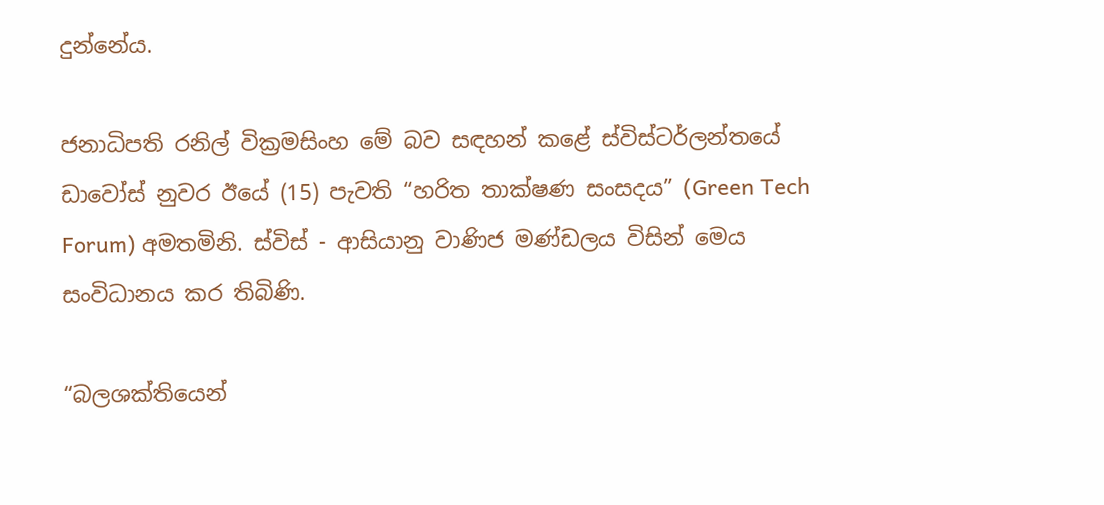දුන්නේය.

ජනාධිපති රනිල් වික්‍රමසිංහ මේ බව සඳහන් කළේ ස්විස්ටර්ලන්තයේ ඩාවෝස් නුවර ඊයේ (15) පැවති “හරිත තාක්ෂණ සංසදය” (Green Tech Forum) අමතමිනි. ස්විස් - ආසියානු වාණිජ මණ්ඩලය විසින් මෙය සංවිධානය කර තිබිණි.

“බලශක්තියෙන්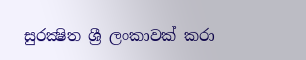සුරක්‍ෂිත ශ්‍රී ලංකාවක් කරා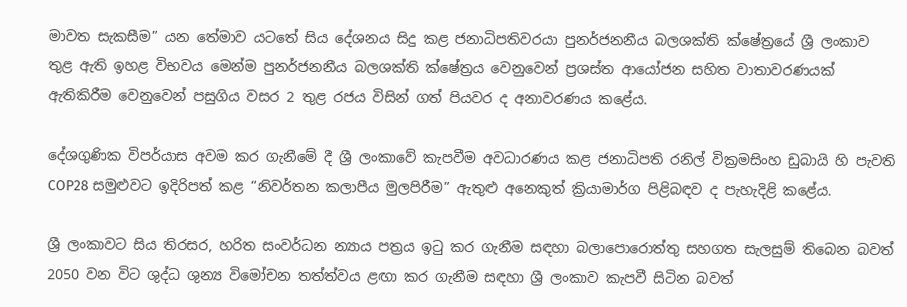මාවත සැකසීම” යන තේමාව යටතේ සිය දේශනය සිදු කළ ජනාධිපතිවරයා පුනර්ජනනීය බලශක්ති ක්ෂේත්‍රයේ ශ්‍රී ලංකාව තුළ ඇති ඉහළ විභවය මෙන්ම පුනර්ජනනීය බලශක්ති ක්ෂේත්‍රය වෙනුවෙන් ප්‍රශස්ත ආයෝජන සහිත වාතාවරණයක් ඇතිකිරීම වෙනුවෙන් පසුගිය වසර 2 තුළ රජය විසින් ගත් පියවර ද අනාවරණය කළේය.

දේශගුණික විපර්යාස අවම කර ගැනීමේ දී ශ්‍රී ලංකාවේ කැපවීම අවධාරණය කළ ජනාධිපති රනිල් වික්‍රමසිංහ ඩුබායි හි පැවති COP28 සමුළුවට ඉදිරිපත් කළ “නිවර්තන කලාපීය මුලපිරීම” ඇතුළු අනෙකුත් ක්‍රියාමාර්ග පිළිබඳව ද පැහැදිළි කළේය.

ශ්‍රී ලංකාවට සිය තිරසර, හරිත සංවර්ධන න්‍යාය පත්‍රය ඉටු කර ගැනීම සඳහා බලාපොරොත්තු සහගත සැලසුම් තිබෙන බවත් 2050 වන විට ශුද්ධ ශුන්‍ය විමෝචන තත්ත්වය ළඟා කර ගැනීම සඳහා ශ්‍රී ලංකාව කැපවී සිටින බවත්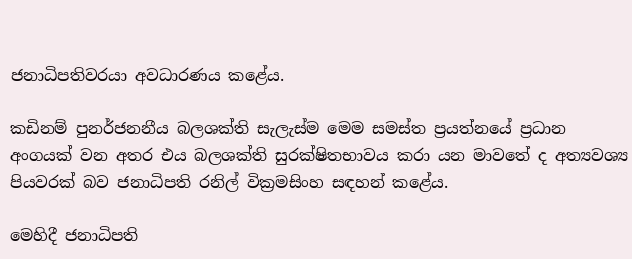ජනාධිපතිවරයා අවධාරණය කළේය.

කඩිනම් පුනර්ජනනීය බලශක්ති සැලැස්ම මෙම සමස්ත ප්‍රයත්නයේ ප්‍රධාන අංගයක් වන අතර එය බලශක්ති සුරක්ෂිතභාවය කරා යන මාවතේ ද අත්‍යවශ්‍ය පියවරක් බව ජනාධිපති රනිල් වික්‍රමසිංහ සඳහන් කළේය.

මෙහිදී ජනාධිපති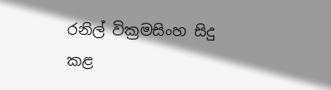රනිල් වික්‍රමසිංහ සිදු කළ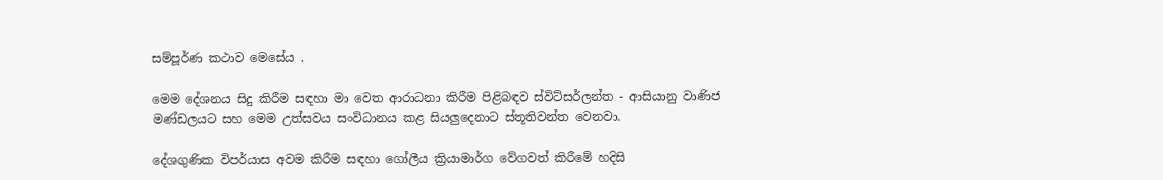සම්පූර්ණ කථාව මෙසේය .

මෙම දේශනය සිදු කිරීම සඳහා මා වෙත ආරාධනා කිරීම පිළිබඳව ස්විට්සර්ලන්ත - ආසියානු වාණිජ මණ්ඩලයට සහ මෙම උත්සවය සංවිධානය කළ සියලුදෙනාට ස්තූතිවන්ත වෙනවා.

දේශගුණික විපර්යාස අවම කිරීම සඳහා ගෝලීය ක්‍රියාමාර්ග වේගවත් කිරීමේ හදිසි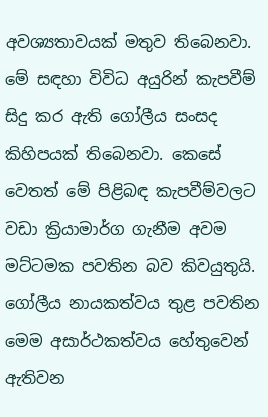අවශ්‍යතාවයක් මතුව තිබෙනවා. මේ සඳහා විවිධ අයුරින් කැපවීම් සිදු කර ඇති ගෝලීය සංසද කිහිපයක් තිබෙනවා. කෙසේ වෙතත් මේ පිළිබඳ කැපවීම්වලට වඩා ක්‍රියාමාර්ග ගැනීම අවම මට්ටමක පවතින බව කිවයුතුයි.
ගෝලීය නායකත්වය තුළ පවතින මෙම අසාර්ථකත්වය හේතුවෙන් ඇතිවන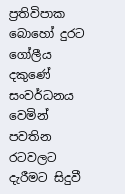ප්‍රතිවිපාක බොහෝ දුරට ගෝලීය දකුණේ සංවර්ධනය වෙමින් පවතින රටවලට දැරීමට සිදුවී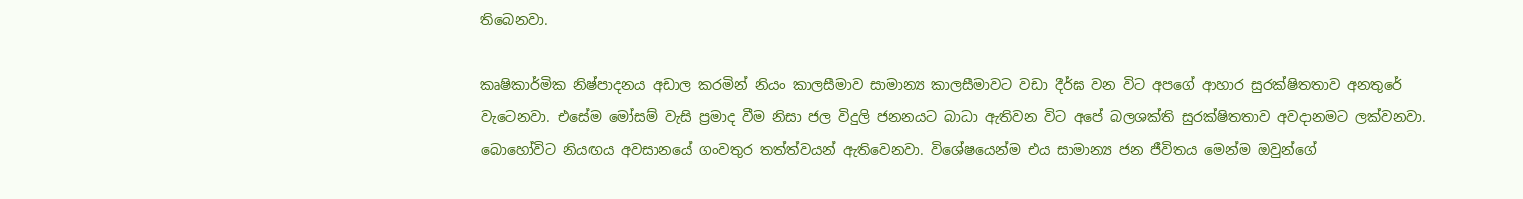තිබෙනවා.

කෘෂිකාර්මික නිෂ්පාදනය අඩාල කරමින් නියං කාලසීමාව සාමාන්‍ය කාලසීමාවට වඩා දීර්ඝ වන විට අපගේ ආහාර සුරක්ෂිතතාව අනතුරේ වැටෙනවා. එසේම මෝසම් වැසි ප්‍රමාද වීම නිසා ජල විදුලි ජනනයට බාධා ඇතිවන විට අපේ බලශක්ති සුරක්ෂිතතාව අවදානමට ලක්වනවා.
බොහෝවිට නියඟය අවසානයේ ගංවතුර තත්ත්වයන් ඇතිවෙනවා. විශේෂයෙන්ම එය සාමාන්‍ය ජන ජීවිතය මෙන්ම ඔවුන්ගේ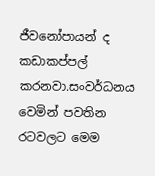ජීවනෝපායන් ද කඩාකප්පල් කරනවා.සංවර්ධනය වෙමින් පවතින රටවලට මෙම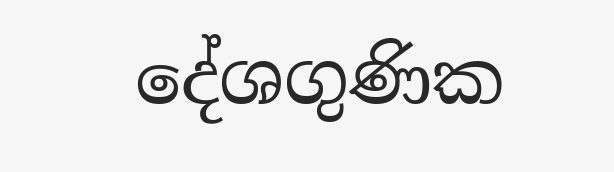දේශගුණික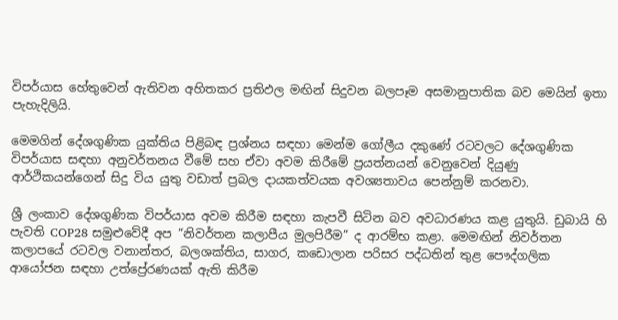විපර්යාස හේතුවෙන් ඇතිවන අහිතකර ප්‍රතිඵල මඟින් සිදුවන බලපෑම අසමානුපාතික බව මෙයින් ඉතා පැහැදිලියි.

මෙමගින් දේශගුණික යුක්තිය පිළිබඳ ප්‍රශ්නය සඳහා මෙන්ම ගෝලීය දකුණේ රටවලට දේශගුණික විපර්යාස සඳහා අනුවර්තනය වීමේ සහ ඒවා අවම කිරීමේ ප්‍රයත්නයන් වෙනුවෙන් දියුණු ආර්ථිකයන්ගෙන් සිදු විය යුතු වඩාත් ප්‍රබල දායකත්වයක අවශ්‍යතාවය පෙන්නුම් කරනවා.

ශ්‍රී ලංකාව දේශගුණික විපර්යාස අවම කිරීම සඳහා කැපවී සිටින බව අවධාරණය කළ යුතුයි. ඩුබායි හි පැවති COP28 සමුළුවේදී අප “නිවර්තන කලාපීය මුලපිරීම” ද ආරම්භ කළා. මෙමඟින් නිවර්තන කලාපයේ රටවල වනාන්තර, බලශක්තිය, සාගර, කඩොලාන පරිසර පද්ධතින් තුළ පෞද්ගලික ආයෝජන සඳහා උත්ප්‍රේරණයක් ඇති කිරීම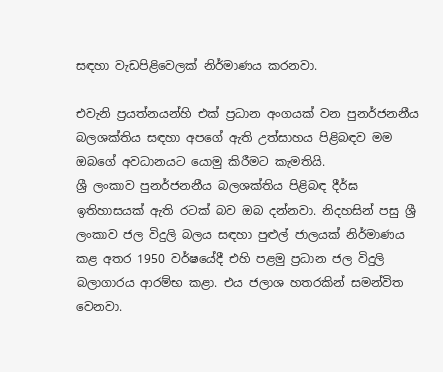සඳහා වැඩපිළිවෙලක් නිර්මාණය කරනවා.

එවැනි ප්‍රයත්නයන්හි එක් ප්‍රධාන අංගයක් වන පුනර්ජනනීය බලශක්තිය සඳහා අපගේ ඇති උත්සාහය පිළිබඳව මම ඔබගේ අවධානයට යොමු කිරීමට කැමතියි.
ශ්‍රී ලංකාව පුනර්ජනනීය බලශක්තිය පිළිබඳ දීර්ඝ ඉතිහාසයක් ඇති රටක් බව ඔබ දන්නවා. නිදහසින් පසු ශ්‍රී ලංකාව ජල විදුලි බලය සඳහා පුළුල් ජාලයක් නිර්මාණය කළ අතර 1950 වර්ෂයේදී එහි පළමු ප්‍රධාන ජල විදුලි බලාගාරය ආරම්භ කළා. එය ජලාශ හතරකින් සමන්විත වෙනවා.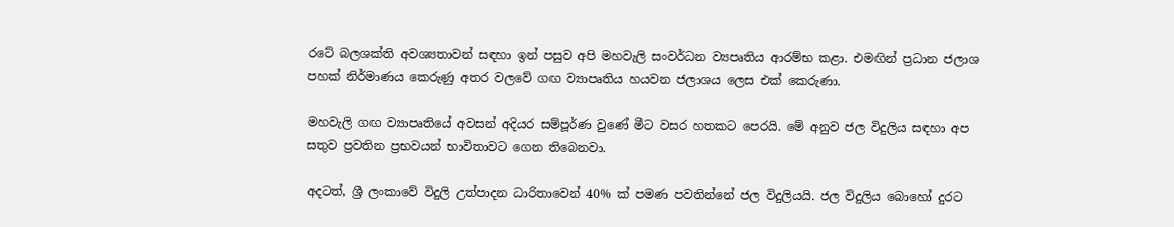රටේ බලශක්ති අවශ්‍යතාවන් සඳහා ඉන් පසුව අපි මහවැලි සංවර්ධන ව්‍යපෘතිය ආරම්භ කළා. එමඟින් ප්‍රධාන ජලාශ පහක් නිර්මාණය කෙරුණු අතර වලවේ ගඟ ව්‍යාපෘතිය හයවන ජලාශය ලෙස එක් කෙරුණා.

මහවැලි ගඟ ව්‍යාපෘතියේ අවසන් අදියර සම්පූර්ණ වුණේ මීට වසර හතකට පෙරයි. මේ අනුව ජල විදුලිය සඳහා අප සතුව ප්‍රවතින ප්‍රභවයන් භාවිතාවට ගෙන තිබෙනවා.

අදටත්, ශ්‍රී ලංකාවේ විදුලි උත්පාදන ධාරිතාවෙන් 40% ක් පමණ පවතින්නේ ජල විදුලියයි. ජල විදුලිය බොහෝ දුරට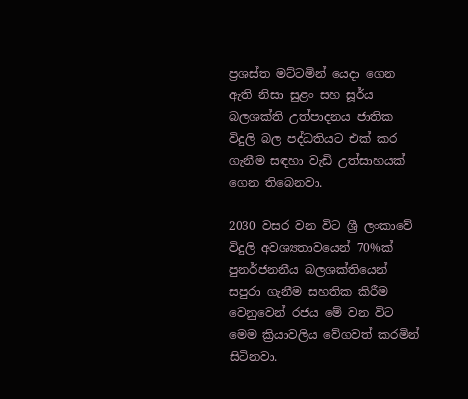ප්‍රශස්ත මට්ටමින් යෙදා ගෙන ඇති නිසා සුළං සහ සූර්ය බලශක්ති උත්පාදනය ජාතික විදුලි බල පද්ධතියට එක් කර ගැනීම සඳහා වැඩි උත්සාහයක් ගෙන තිබෙනවා.

2030 වසර වන විට ශ්‍රී ලංකාවේ විදුලි අවශ්‍යතාවයෙන් 70%ක් පුනර්ජනනීය බලශක්තියෙන් සපුරා ගැනීම සහතික කිරීම වෙනුවෙන් රජය මේ වන විට මෙම ක්‍රියාවලිය වේගවත් කරමින් සිටිනවා.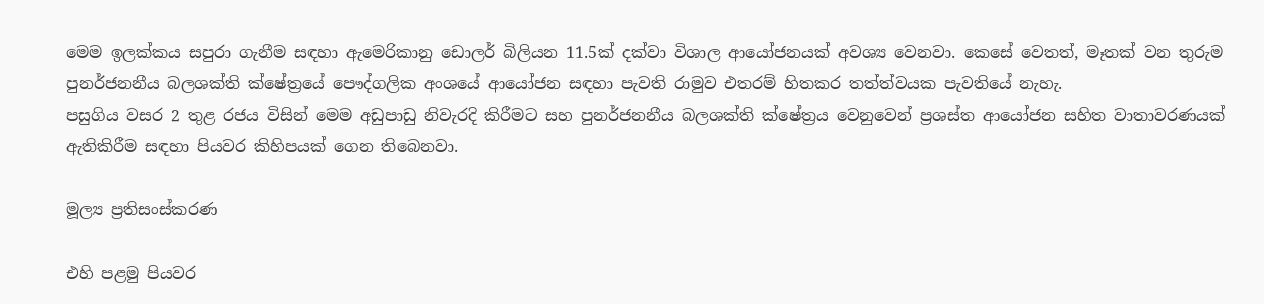මෙම ඉලක්කය සපුරා ගැනීම සඳහා ඇමෙරිකානු ඩොලර් බිලියන 11.5ක් දක්වා විශාල ආයෝජනයක් අවශ්‍ය වෙනවා. කෙසේ වෙතත්, මෑතක් වන තුරුම පුනර්ජනනීය බලශක්ති ක්ෂේත්‍රයේ පෞද්ගලික අංශයේ ආයෝජන සඳහා පැවති රාමුව එතරම් හිතකර තත්ත්වයක පැවතියේ නැහැ.
පසුගිය වසර 2 තුළ රජය විසින් මෙම අඩුපාඩු නිවැරදි කිරීමට සහ පුනර්ජනනීය බලශක්ති ක්ෂේත්‍රය වෙනුවෙන් ප්‍රශස්ත ආයෝජන සහිත වාතාවරණයක් ඇතිකිරීම සඳහා පියවර කිහිපයක් ගෙන තිබෙනවා.

මූල්‍ය ප්‍රතිසංස්කරණ

එහි පළමු පියවර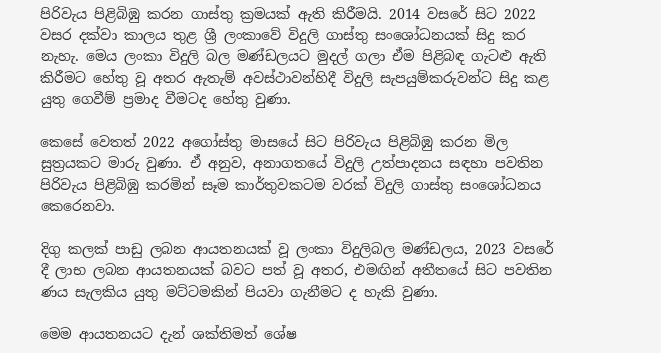පිරිවැය පිළිබිඹු කරන ගාස්තු ක්‍රමයක් ඇති කිරීමයි. 2014 වසරේ සිට 2022 වසර දක්වා කාලය තුළ ශ්‍රී ලංකාවේ විදුලි ගාස්තු සංශෝධනයක් සිදු කර නැහැ. මෙය ලංකා විදුලි බල මණ්ඩලයට මුදල් ගලා ඒම පිළිබඳ ගැටළු ඇති කිරීමට හේතු වූ අතර ඇතැම් අවස්ථාවන්හිදී විදුලි සැපයුම්කරුවන්ට සිදු කළ යුතු ගෙවීම් ප්‍රමාද වීමටද හේතු වුණා.

කෙසේ වෙතත් 2022 අගෝස්තු මාසයේ සිට පිරිවැය පිළිබිඹු කරන මිල සුත්‍රයකට මාරු වුණා. ඒ අනුව, අනාගතයේ විදුලි උත්පාදනය සඳහා පවතින පිරිවැය පිළිබිඹු කරමින් සෑම කාර්තුවකටම වරක් විදුලි ගාස්තු සංශෝධනය කෙරෙනවා.

දිගු කලක් පාඩු ලබන ආයතනයක් වූ ලංකා විදුලිබල මණ්ඩලය, 2023 වසරේ දී ලාභ ලබන ආයතනයක් බවට පත් වූ අතර, එමඟින් අතීතයේ සිට පවතින ණය සැලකිය යුතු මට්ටමකින් පියවා ගැනීමට ද හැකි වුණා.

මෙම ආයතනයට දැන් ශක්තිමත් ශේෂ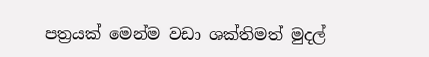පත්‍රයක් මෙන්ම වඩා ශක්තිමත් මුදල්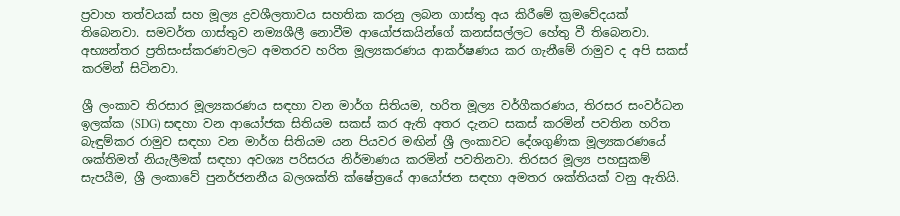ප්‍රවාහ තත්වයක් සහ මූල්‍ය ද්‍රවශීලතාවය සහතික කරනු ලබන ගාස්තු අය කිරීමේ ක්‍රමවේදයක් තිබෙනවා. සමවර්ත ගාස්තුව නම්‍යශීලී නොවීම ආයෝජකයින්ගේ කනස්සල්ලට හේතු වී තිබෙනවා. අභ්‍යන්තර ප්‍රතිසංස්කරණවලට අමතරව හරිත මූල්‍යකරණය ආකර්ෂණය කර ගැනීමේ රාමුව ද අපි සකස් කරමින් සිටිනවා.

ශ්‍රී ලංකාව තිරසාර මූල්‍යකරණය සඳහා වන මාර්ග සිතියම, හරිත මූල්‍ය වර්ගීකරණය, තිරසර සංවර්ධන ඉලක්ක (SDG) සඳහා වන ආයෝජක සිතියම සකස් කර ඇති අතර දැනට සකස් කරමින් පවතින හරිත බැඳුම්කර රාමුව සඳහා වන මාර්ග සිතියම යන පියවර මඟින් ශ්‍රී ලංකාවට දේශගුණික මූල්‍යකරණයේ ශක්තිමත් නියැලීමක් සඳහා අවශ්‍ය පරිසරය නිර්මාණය කරමින් පවතිනවා. තිරසර මූල්‍ය පහසුකම් සැපයීම, ශ්‍රී ලංකාවේ පුනර්ජනනීය බලශක්ති ක්ෂේත්‍රයේ ආයෝජන සඳහා අමතර ශක්තියක් වනු ඇතියි.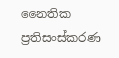නෛතික ප්‍රතිසංස්කරණ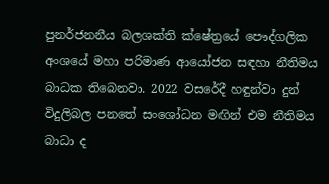පුනර්ජනනීය බලශක්ති ක්ෂේත්‍රයේ පෞද්ගලික අංශයේ මහා පරිමාණ ආයෝජන සඳහා නීතිමය බාධක තිබෙනවා. 2022 වසරේදී හඳුන්වා දුන් විදුලිබල පනතේ සංශෝධන මඟින් එම නීතිමය බාධා ද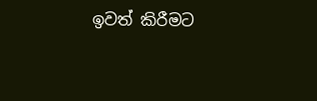ඉවත් කිරීමට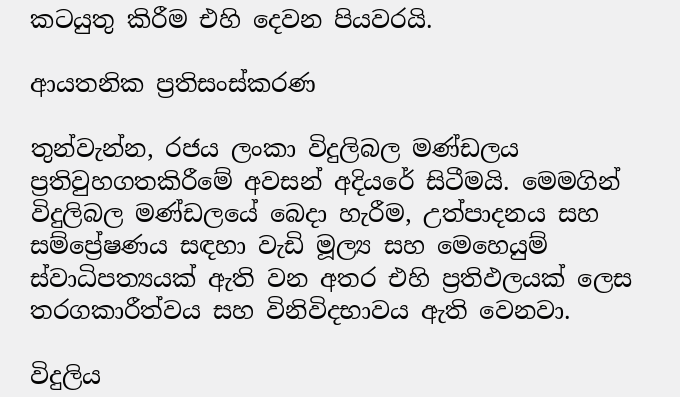කටයුතු කිරීම එහි දෙවන පියවරයි.

ආයතනික ප්‍රතිසංස්කරණ

තුන්වැන්න, රජය ලංකා විදුලිබල මණ්ඩලය ප්‍රතිවුහගතකිරීමේ අවසන් අදියරේ සිටීමයි. මෙමගින් විදුලිබල මණ්ඩලයේ බෙදා හැරීම, උත්පාදනය සහ සම්ප්‍රේෂණය සඳහා වැඩි මූල්‍ය සහ මෙහෙයුම් ස්වාධිපත්‍යයක් ඇති වන අතර එහි ප්‍රතිඵලයක් ලෙස තරගකාරීත්වය සහ විනිවිදභාවය ඇති වෙනවා.

විදුලිය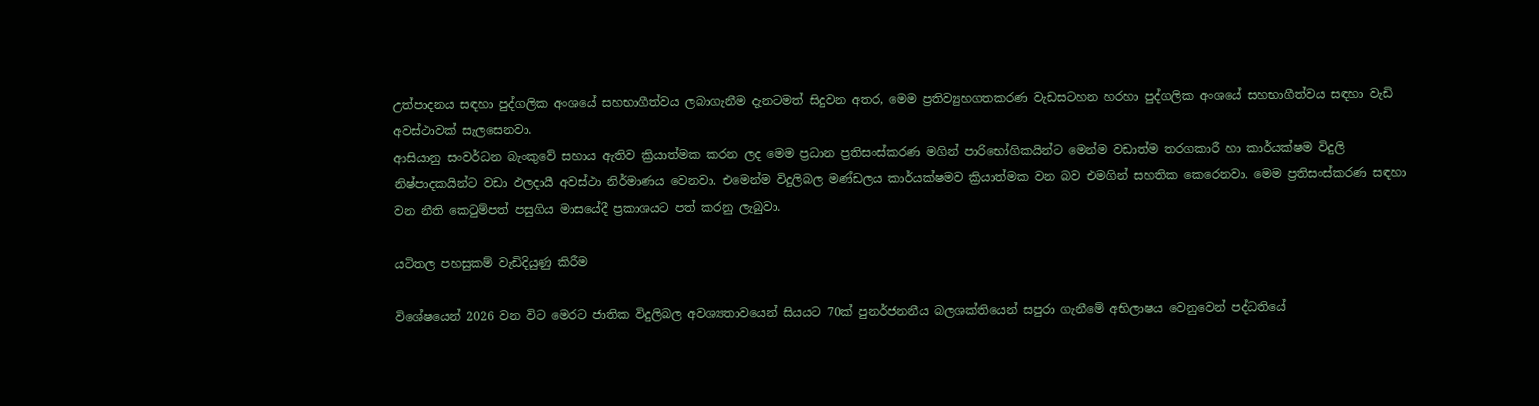උත්පාදනය සඳහා පුද්ගලික අංශයේ සහභාගීත්වය ලබාගැනීම දැනටමත් සිදුවන අතර, මෙම ප්‍රතිව්‍යුහගතකරණ වැඩසටහන හරහා පුද්ගලික අංශයේ සහභාගීත්වය සඳහා වැඩි අවස්ථාවක් සැලසෙනවා.
ආසියානු සංවර්ධන බැංකුවේ සහාය ඇතිව ක්‍රියාත්මක කරන ලද මෙම ප්‍රධාන ප්‍රතිසංස්කරණ මගින් පාරිභෝගිකයින්ට මෙන්ම වඩාත්ම තරගකාරී හා කාර්යක්ෂම විදුලි නිෂ්පාදකයින්ට වඩා ඵලදායී අවස්ථා නිර්මාණය වෙනවා. එමෙන්ම විදුලිබල මණ්ඩලය කාර්යක්ෂමව ක්‍රියාත්මක වන බව එමගින් සහතික කෙරෙනවා. මෙම ප්‍රතිසංස්කරණ සඳහා වන නීති කෙටුම්පත් පසුගිය මාසයේදී ප්‍රකාශයට පත් කරනු ලැබුවා.

යටිතල පහසුකම් වැඩිදියුණු කිරීම

විශේෂයෙන් 2026 වන විට මෙරට ජාතික විදුලිබල අවශ්‍යතාවයෙන් සියයට 70ක් පුනර්ජනනීය බලශක්තියෙන් සපුරා ගැනීමේ අභිලාෂය වෙනුවෙන් පද්ධතියේ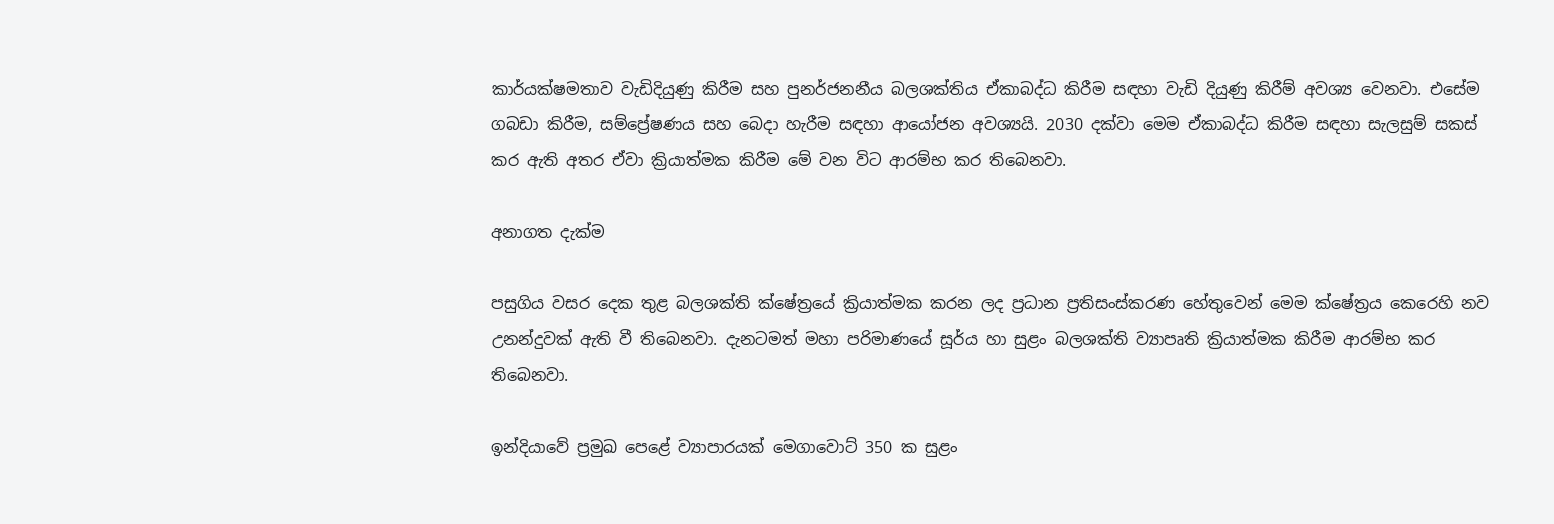කාර්යක්ෂමතාව වැඩිදියුණු කිරීම සහ පුනර්ජනනීය බලශක්තිය ඒකාබද්ධ කිරීම සඳහා වැඩි දියුණු කිරීම් අවශ්‍ය වෙනවා. එසේම ගබඩා කිරීම, සම්ප්‍රේෂණය සහ බෙදා හැරීම සඳහා ආයෝජන අවශ්‍යයි. 2030 දක්වා මෙම ඒකාබද්ධ කිරීම සඳහා සැලසුම් සකස් කර ඇති අතර ඒවා ක්‍රියාත්මක කිරීම මේ වන විට ආරම්භ කර තිබෙනවා.

අනාගත දැක්ම

පසුගිය වසර දෙක තුළ බලශක්ති ක්ෂේත්‍රයේ ක්‍රියාත්මක කරන ලද ප්‍රධාන ප්‍රතිසංස්කරණ හේතුවෙන් මෙම ක්ෂේත්‍රය කෙරෙහි නව උනන්දුවක් ඇති වී තිබෙනවා. දැනටමත් මහා පරිමාණයේ සූර්ය හා සුළං බලශක්ති ව්‍යාපෘති ක්‍රියාත්මක කිරීම ආරම්භ කර තිබෙනවා.

ඉන්දියාවේ ප්‍රමුඛ පෙළේ ව්‍යාපාරයක් මෙගාවොට් 350 ක සුළං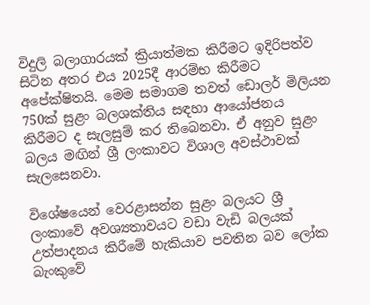විදුලි බලාගාරයක් ක්‍රියාත්මක කිරීමට ඉදිරිපත්ව සිටින අතර එය 2025දී ආරම්භ කිරීමට අපේක්ෂිතයි. මෙම සමාගම තවත් ඩොලර් මිලියන 750ක් සුළං බලශක්තිය සඳහා ආයෝජනය කිරීමට ද සැලසුම් කර තිබෙනවා. ඒ අනුව සුළං බලය මඟින් ශ්‍රී ලංකාවට විශාල අවස්ථාවක් සැලසෙනවා.

විශේෂයෙන් වෙරළාසන්න සුළං බලයට ශ්‍රී ලංකාවේ අවශ්‍යතාවයට වඩා වැඩි බලයක් උත්පාදනය කිරීමේ හැකියාව පවතින බව ලෝක බැංකුවේ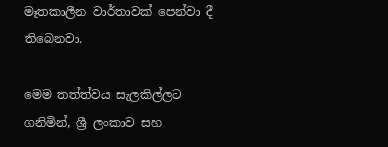මෑතකාලීන වාර්තාවක් පෙන්වා දී තිබෙනවා.

මෙම තත්ත්වය සැලකිල්ලට ගනිමින්, ශ්‍රී ලංකාව සහ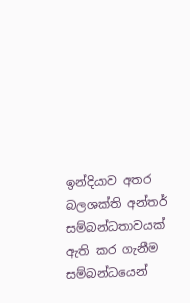ඉන්දියාව අතර බලශක්ති අන්තර් සම්බන්ධතාවයක් ඇති කර ගැනීම සම්බන්ධයෙන්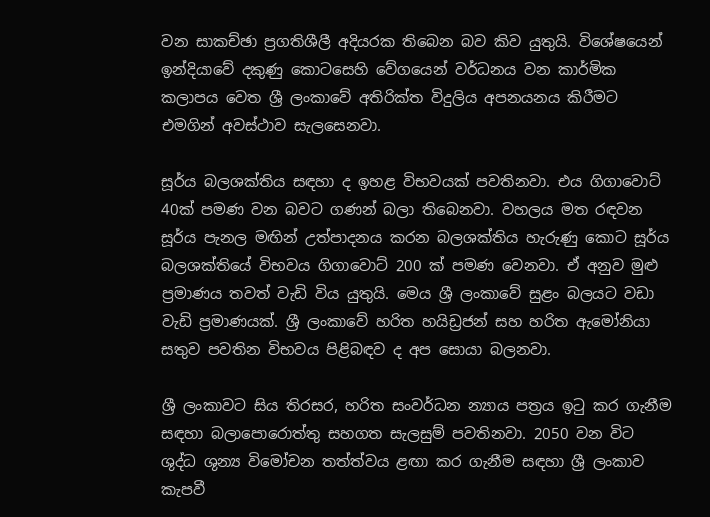වන සාකච්ඡා ප්‍රගතිශීලී අදියරක තිබෙන බව කිව යුතුයි. විශේෂයෙන් ඉන්දියාවේ දකුණු කොටසෙහි වේගයෙන් වර්ධනය වන කාර්මික කලාපය වෙත ශ්‍රී ලංකාවේ අතිරික්ත විදුලිය අපනයනය කිරීමට එමගින් අවස්ථාව සැලසෙනවා.

සූර්ය බලශක්තිය සඳහා ද ඉහළ විභවයක් පවතිනවා. එය ගිගාවොට් 40ක් පමණ වන බවට ගණන් බලා තිබෙනවා. වහලය මත රඳවන සූර්ය පැනල මඟින් උත්පාදනය කරන බලශක්තිය හැරුණු කොට සූර්ය බලශක්තියේ විභවය ගිගාවොට් 200 ක් පමණ වෙනවා. ඒ අනුව මුළු ප්‍රමාණය තවත් වැඩි විය යුතුයි. මෙය ශ්‍රී ලංකාවේ සුළං බලයට වඩා වැඩි ප්‍රමාණයක්. ශ්‍රී ලංකාවේ හරිත හයිඩ්‍රජන් සහ හරිත ඇමෝනියා සතුව පවතින විභවය පිළිබඳව ද අප සොයා බලනවා.

ශ්‍රී ලංකාවට සිය තිරසර, හරිත සංවර්ධන න්‍යාය පත්‍රය ඉටු කර ගැනීම සඳහා බලාපොරොත්තු සහගත සැලසුම් පවතිනවා. 2050 වන විට ශුද්ධ ශුන්‍ය විමෝචන තත්ත්වය ළඟා කර ගැනීම සඳහා ශ්‍රී ලංකාව කැපවී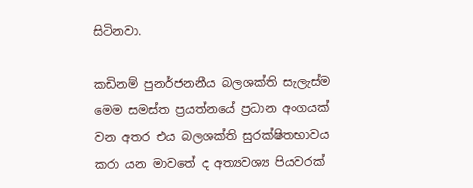සිටිනවා.

කඩිනම් පුනර්ජනනීය බලශක්ති සැලැස්ම මෙම සමස්ත ප්‍රයත්නයේ ප්‍රධාන අංගයක් වන අතර එය බලශක්ති සුරක්ෂිතභාවය කරා යන මාවතේ ද අත්‍යවශ්‍ය පියවරක්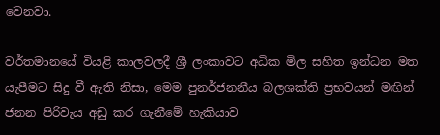වෙනවා.

වර්තමානයේ වියළි කාලවලදී ශ්‍රී ලංකාවට අධික මිල සහිත ඉන්ධන මත යැපීමට සිදු වී ඇති නිසා, මෙම පුනර්ජනනීය බලශක්ති ප්‍රභවයන් මඟින් ජනන පිරිවැය අඩු කර ගැනීමේ හැකියාව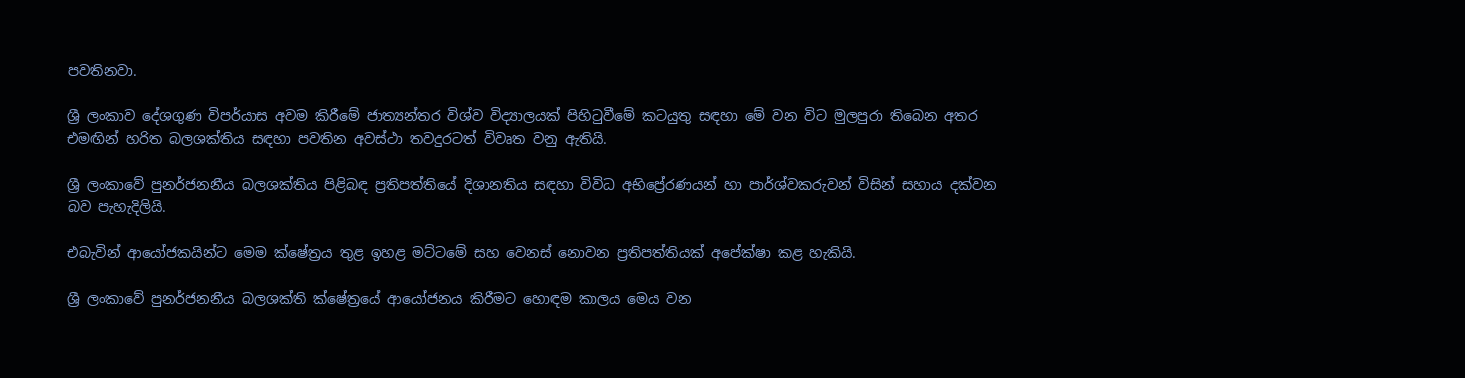පවතිනවා.

ශ්‍රී ලංකාව දේශගුණ විපර්යාස අවම කිරීමේ ජාත්‍යන්තර විශ්ව විද්‍යාලයක් පිහිටුවීමේ කටයුතු සඳහා මේ වන විට මුලපුරා තිබෙන අතර එමඟින් හරිත බලශක්තිය සඳහා පවතින අවස්ථා තවදුරටත් විවෘත වනු ඇතියි.

ශ්‍රී ලංකාවේ පුනර්ජනනීය බලශක්තිය පිළිබඳ ප්‍රතිපත්තියේ දිශානතිය සඳහා විවිධ අභිප්‍රේරණයන් හා පාර්ශ්වකරුවන් විසින් සහාය දක්වන බව පැහැදිලියි.

එබැවින් ආයෝජකයින්ට මෙම ක්ෂේත්‍රය තුළ ඉහළ මට්ටමේ සහ වෙනස් නොවන ප්‍රතිපත්තියක් අපේක්ෂා කළ හැකියි.

ශ්‍රී ලංකාවේ පුනර්ජනනීය බලශක්ති ක්ෂේත්‍රයේ ආයෝජනය කිරීමට හොඳම කාලය මෙය වන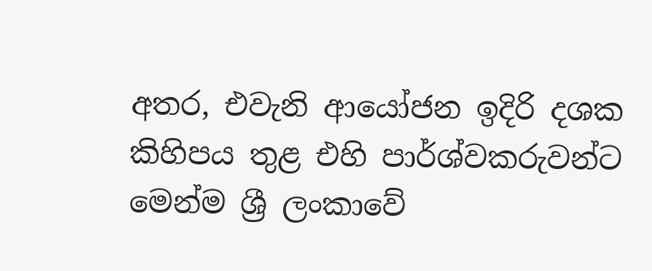අතර, එවැනි ආයෝජන ඉදිරි දශක කිහිපය තුළ එහි පාර්ශ්වකරුවන්ට මෙන්ම ශ්‍රී ලංකාවේ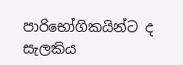පාරිභෝගිකයින්ට ද සැලකිය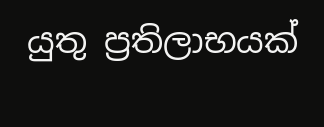යුතු ප්‍රතිලාභයක්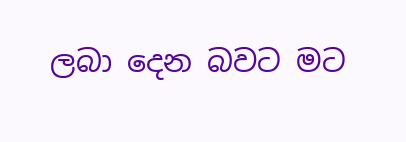ලබා දෙන බවට මට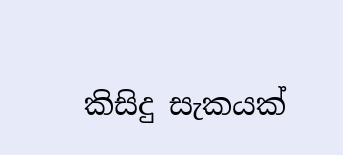කිසිදු සැකයක්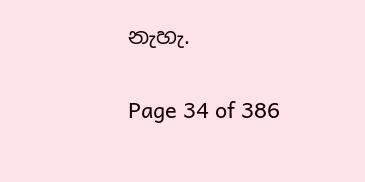නැහැ.

Page 34 of 386